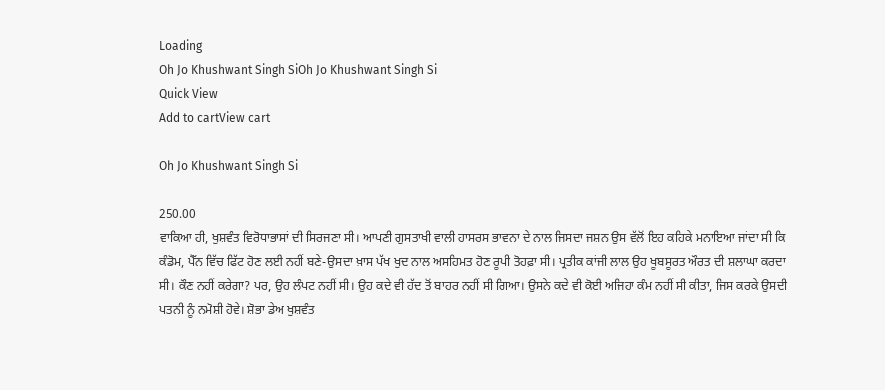Loading
Oh Jo Khushwant Singh SiOh Jo Khushwant Singh Si
Quick View
Add to cartView cart

Oh Jo Khushwant Singh Si

250.00
ਵਾਕਿਆ ਹੀ, ਖੁਸ਼ਵੰਤ ਵਿਰੋਧਾਭਾਸਾਂ ਦੀ ਸਿਰਜਣਾ ਸੀ। ਆਪਣੀ ਗੁਸਤਾਖੀ ਵਾਲੀ ਹਾਸਰਸ ਭਾਵਨਾ ਦੇ ਨਾਲ ਜਿਸਦਾ ਜਸ਼ਨ ਉਸ ਵੱਲੋਂ ਇਹ ਕਹਿਕੇ ਮਨਾਇਆ ਜਾਂਦਾ ਸੀ ਕਿ ਕੰਡੋਮ, ਪੈੱਨ ਵਿੱਚ ਫਿੱਟ ਹੋਣ ਲਈ ਨਹੀਂ ਬਣੇ-ਉਸਦਾ ਖ਼ਾਸ ਪੱਖ ਖੁਦ ਨਾਲ ਅਸਹਿਮਤ ਹੋਣ ਰੂਪੀ ਤੋਹਫ਼ਾ ਸੀ। ਪ੍ਰਤੀਕ ਕਾਂਜੀ ਲਾਲ ਉਹ ਖੂਬਸੂਰਤ ਔਰਤ ਦੀ ਸ਼ਲਾਘਾ ਕਰਦਾ ਸੀ। ਕੌਣ ਨਹੀਂ ਕਰੇਗਾ? ਪਰ, ਉਹ ਲੰਪਟ ਨਹੀਂ ਸੀ। ਉਹ ਕਦੇ ਵੀ ਹੱਦ ਤੋਂ ਬਾਹਰ ਨਹੀਂ ਸੀ ਗਿਆ। ਉਸਨੇ ਕਦੇ ਵੀ ਕੋਈ ਅਜਿਹਾ ਕੰਮ ਨਹੀਂ ਸੀ ਕੀਤਾ, ਜਿਸ ਕਰਕੇ ਉਸਦੀ ਪਤਨੀ ਨੂੰ ਨਮੋਸ਼ੀ ਹੋਵੇ। ਸ਼ੋਭਾ ਡੇਅ ਖੁਸ਼ਵੰਤ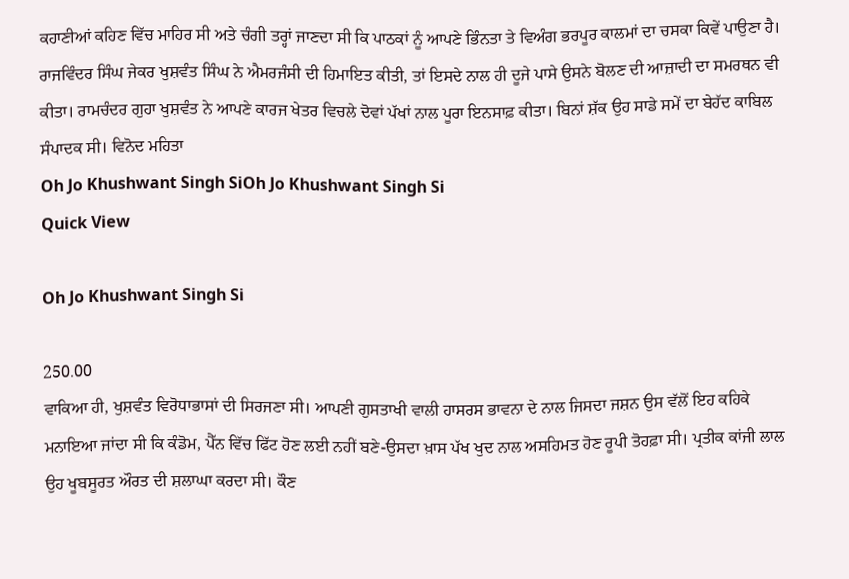ਕਹਾਣੀਆਂ ਕਹਿਣ ਵਿੱਚ ਮਾਹਿਰ ਸੀ ਅਤੇ ਚੰਗੀ ਤਰ੍ਹਾਂ ਜਾਣਦਾ ਸੀ ਕਿ ਪਾਠਕਾਂ ਨੂੰ ਆਪਣੇ ਭਿੰਨਤਾ ਤੇ ਵਿਅੰਗ ਭਰਪੂਰ ਕਾਲਮਾਂ ਦਾ ਚਸਕਾ ਕਿਵੇਂ ਪਾਉਣਾ ਹੈ। ਰਾਜਵਿੰਦਰ ਸਿੰਘ ਜੇਕਰ ਖੁਸ਼ਵੰਤ ਸਿੰਘ ਨੇ ਐਮਰਜੰਸੀ ਦੀ ਹਿਮਾਇਤ ਕੀਤੀ, ਤਾਂ ਇਸਦੇ ਨਾਲ ਹੀ ਦੂਜੇ ਪਾਸੇ ਉਸਨੇ ਬੋਲਣ ਦੀ ਆਜ਼ਾਦੀ ਦਾ ਸਮਰਥਨ ਵੀ ਕੀਤਾ। ਰਾਮਚੰਦਰ ਗੁਹਾ ਖੁਸ਼ਵੰਤ ਨੇ ਆਪਣੇ ਕਾਰਜ ਖੇਤਰ ਵਿਚਲੇ ਦੋਵਾਂ ਪੱਖਾਂ ਨਾਲ ਪੂਰਾ ਇਨਸਾਫ਼ ਕੀਤਾ। ਬਿਨਾਂ ਸ਼ੱਕ ਉਹ ਸਾਡੇ ਸਮੇਂ ਦਾ ਬੇਹੱਦ ਕਾਬਿਲ ਸੰਪਾਦਕ ਸੀ। ਵਿਨੋਦ ਮਹਿਤਾ
Oh Jo Khushwant Singh SiOh Jo Khushwant Singh Si
Quick View

Oh Jo Khushwant Singh Si

250.00
ਵਾਕਿਆ ਹੀ, ਖੁਸ਼ਵੰਤ ਵਿਰੋਧਾਭਾਸਾਂ ਦੀ ਸਿਰਜਣਾ ਸੀ। ਆਪਣੀ ਗੁਸਤਾਖੀ ਵਾਲੀ ਹਾਸਰਸ ਭਾਵਨਾ ਦੇ ਨਾਲ ਜਿਸਦਾ ਜਸ਼ਨ ਉਸ ਵੱਲੋਂ ਇਹ ਕਹਿਕੇ ਮਨਾਇਆ ਜਾਂਦਾ ਸੀ ਕਿ ਕੰਡੋਮ, ਪੈੱਨ ਵਿੱਚ ਫਿੱਟ ਹੋਣ ਲਈ ਨਹੀਂ ਬਣੇ-ਉਸਦਾ ਖ਼ਾਸ ਪੱਖ ਖੁਦ ਨਾਲ ਅਸਹਿਮਤ ਹੋਣ ਰੂਪੀ ਤੋਹਫ਼ਾ ਸੀ। ਪ੍ਰਤੀਕ ਕਾਂਜੀ ਲਾਲ ਉਹ ਖੂਬਸੂਰਤ ਔਰਤ ਦੀ ਸ਼ਲਾਘਾ ਕਰਦਾ ਸੀ। ਕੌਣ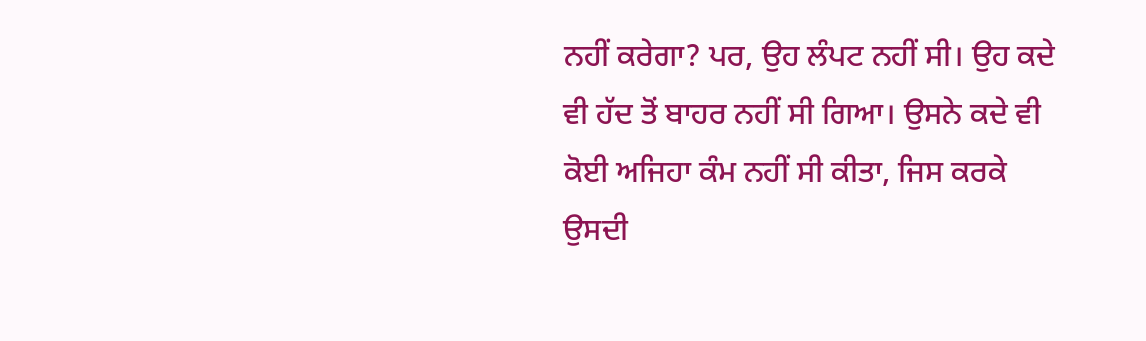ਨਹੀਂ ਕਰੇਗਾ? ਪਰ, ਉਹ ਲੰਪਟ ਨਹੀਂ ਸੀ। ਉਹ ਕਦੇ ਵੀ ਹੱਦ ਤੋਂ ਬਾਹਰ ਨਹੀਂ ਸੀ ਗਿਆ। ਉਸਨੇ ਕਦੇ ਵੀ ਕੋਈ ਅਜਿਹਾ ਕੰਮ ਨਹੀਂ ਸੀ ਕੀਤਾ, ਜਿਸ ਕਰਕੇ ਉਸਦੀ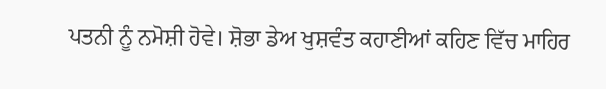ਪਤਨੀ ਨੂੰ ਨਮੋਸ਼ੀ ਹੋਵੇ। ਸ਼ੋਭਾ ਡੇਅ ਖੁਸ਼ਵੰਤ ਕਹਾਣੀਆਂ ਕਹਿਣ ਵਿੱਚ ਮਾਹਿਰ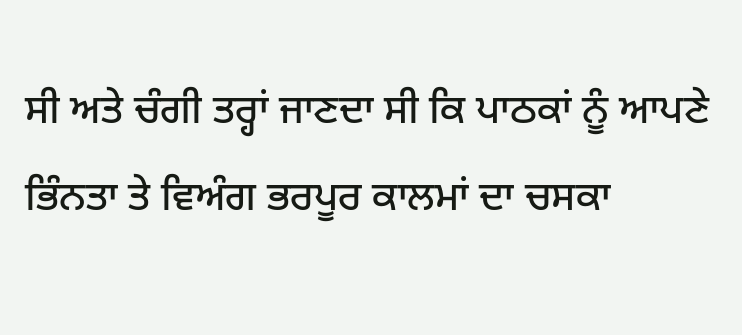ਸੀ ਅਤੇ ਚੰਗੀ ਤਰ੍ਹਾਂ ਜਾਣਦਾ ਸੀ ਕਿ ਪਾਠਕਾਂ ਨੂੰ ਆਪਣੇ ਭਿੰਨਤਾ ਤੇ ਵਿਅੰਗ ਭਰਪੂਰ ਕਾਲਮਾਂ ਦਾ ਚਸਕਾ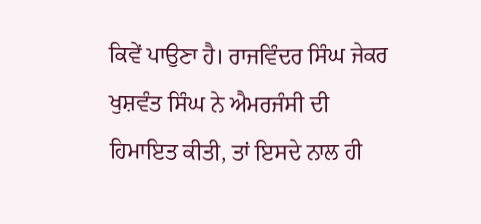ਕਿਵੇਂ ਪਾਉਣਾ ਹੈ। ਰਾਜਵਿੰਦਰ ਸਿੰਘ ਜੇਕਰ ਖੁਸ਼ਵੰਤ ਸਿੰਘ ਨੇ ਐਮਰਜੰਸੀ ਦੀ ਹਿਮਾਇਤ ਕੀਤੀ, ਤਾਂ ਇਸਦੇ ਨਾਲ ਹੀ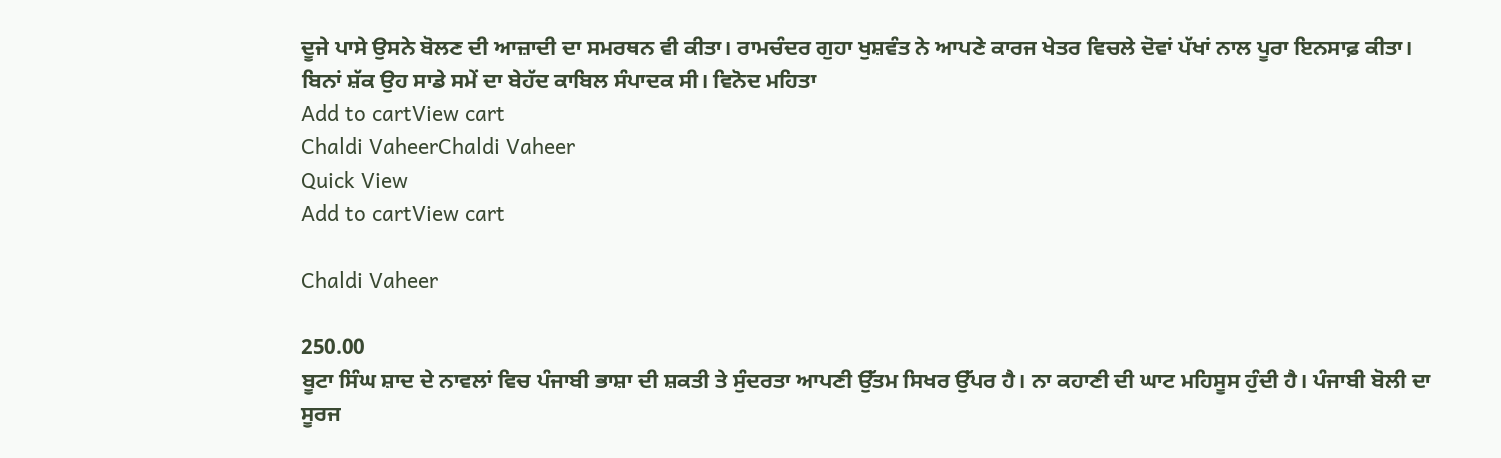ਦੂਜੇ ਪਾਸੇ ਉਸਨੇ ਬੋਲਣ ਦੀ ਆਜ਼ਾਦੀ ਦਾ ਸਮਰਥਨ ਵੀ ਕੀਤਾ। ਰਾਮਚੰਦਰ ਗੁਹਾ ਖੁਸ਼ਵੰਤ ਨੇ ਆਪਣੇ ਕਾਰਜ ਖੇਤਰ ਵਿਚਲੇ ਦੋਵਾਂ ਪੱਖਾਂ ਨਾਲ ਪੂਰਾ ਇਨਸਾਫ਼ ਕੀਤਾ। ਬਿਨਾਂ ਸ਼ੱਕ ਉਹ ਸਾਡੇ ਸਮੇਂ ਦਾ ਬੇਹੱਦ ਕਾਬਿਲ ਸੰਪਾਦਕ ਸੀ। ਵਿਨੋਦ ਮਹਿਤਾ
Add to cartView cart
Chaldi VaheerChaldi Vaheer
Quick View
Add to cartView cart

Chaldi Vaheer

250.00
ਬੂਟਾ ਸਿੰਘ ਸ਼ਾਦ ਦੇ ਨਾਵਲਾਂ ਵਿਚ ਪੰਜਾਬੀ ਭਾਸ਼ਾ ਦੀ ਸ਼ਕਤੀ ਤੇ ਸੁੰਦਰਤਾ ਆਪਣੀ ਉੱਤਮ ਸਿਖਰ ਉੱਪਰ ਹੈ। ਨਾ ਕਹਾਣੀ ਦੀ ਘਾਟ ਮਹਿਸੂਸ ਹੁੰਦੀ ਹੈ। ਪੰਜਾਬੀ ਬੋਲੀ ਦਾ ਸੂਰਜ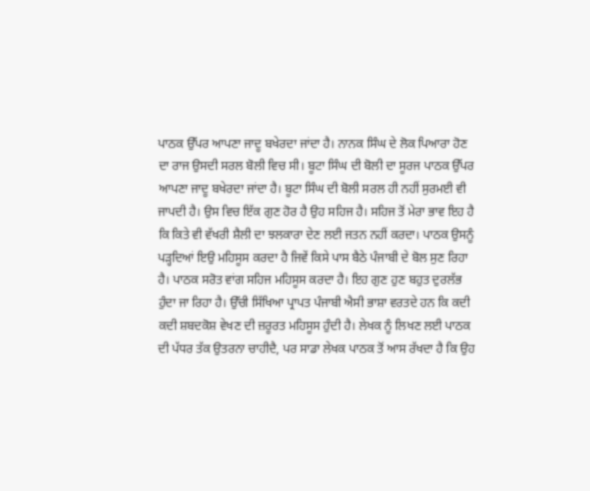ਪਾਠਕ ਉੱਪਰ ਆਪਣਾ ਜਾਦੂ ਬਖੇਰਦਾ ਜਾਂਦਾ ਹੈ। ਨਾਨਕ ਸਿੰਘ ਦੇ ਲੋਕ ਪਿਆਰਾ ਹੋਣ ਦਾ ਰਾਜ ਉਸਦੀ ਸਰਲ ਬੋਲੀ ਵਿਚ ਸੀ। ਬੂਟਾ ਸਿੰਘ ਦੀ ਬੋਲੀ ਦਾ ਸੂਰਜ ਪਾਠਕ ਉੱਪਰ ਆਪਣਾ ਜਾਦੂ ਬਖੇਰਦਾ ਜਾਂਦਾ ਹੈ। ਬੂਟਾ ਸਿੰਘ ਦੀ ਬੋਲੀ ਸਰਲ ਹੀ ਨਹੀਂ ਸੁਰਮਈ ਵੀ ਜਾਪਦੀ ਹੈ। ਉਸ ਵਿਚ ਇੱਕ ਗੁਣ ਹੋਰ ਹੈ ਉਹ ਸਹਿਜ ਹੈ। ਸਹਿਜ ਤੋਂ ਮੇਰਾ ਭਾਵ ਇਹ ਹੈ ਕਿ ਕਿਤੇ ਵੀ ਵੱਖਰੀ ਸ਼ੈਲੀ ਦਾ ਝਲਕਾਰਾ ਦੇਣ ਲਈ ਜਤਨ ਨਹੀਂ ਕਰਦਾ। ਪਾਠਕ ਉਸਨੂੰ ਪੜ੍ਹਦਿਆਂ ਇਉ ਮਹਿਸੂਸ ਕਰਦਾ ਹੈ ਜਿਵੇਂ ਕਿਸੇ ਪਾਸ ਬੈਠੇ ਪੰਜਾਬੀ ਦੇ ਬੋਲ ਸੁਣ ਰਿਹਾ ਹੈ। ਪਾਠਕ ਸਰੋਤ ਵਾਂਗ ਸਹਿਜ ਮਹਿਸੂਸ ਕਰਦਾ ਹੈ। ਇਹ ਗੁਣ ਹੁਣ ਬਹੁਤ ਦੁਰਲੱਭ ਹੁੰਦਾ ਜਾ ਰਿਹਾ ਹੈ। ਉੱਚੀ ਸਿੱਖਿਆ ਪ੍ਰਾਪਤ ਪੰਜਾਬੀ ਐਸੀ ਭਾਸ਼ਾ ਵਰਤਦੇ ਹਨ ਕਿ ਕਦੀ ਕਦੀ ਸ਼ਬਦਕੋਸ਼ ਵੇਖਣ ਦੀ ਜ਼ਰੂਰਤ ਮਹਿਸੂਸ ਹੁੰਦੀ ਹੈ। ਲੇਖਕ ਨੂੰ ਲਿਖਣ ਲਈ ਪਾਠਕ ਦੀ ਪੱਧਰ ਤੱਕ ਉਤਰਨਾ ਚਾਹੀਦੈ, ਪਰ ਸਾਡਾ ਲੇਖਕ ਪਾਠਕ ਤੋਂ ਆਸ ਰੱਖਦਾ ਹੈ ਕਿ ਉਹ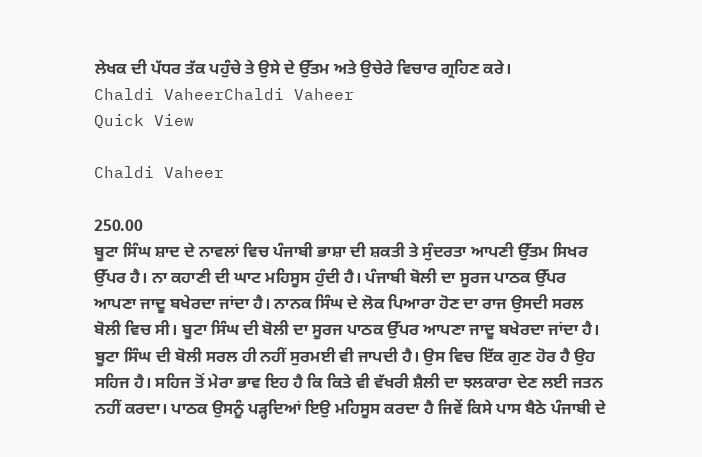ਲੇਖਕ ਦੀ ਪੱਧਰ ਤੱਕ ਪਹੁੰਚੇ ਤੇ ਉਸੇ ਦੇ ਉੱਤਮ ਅਤੇ ਉਚੇਰੇ ਵਿਚਾਰ ਗ੍ਰਹਿਣ ਕਰੇ।
Chaldi VaheerChaldi Vaheer
Quick View

Chaldi Vaheer

250.00
ਬੂਟਾ ਸਿੰਘ ਸ਼ਾਦ ਦੇ ਨਾਵਲਾਂ ਵਿਚ ਪੰਜਾਬੀ ਭਾਸ਼ਾ ਦੀ ਸ਼ਕਤੀ ਤੇ ਸੁੰਦਰਤਾ ਆਪਣੀ ਉੱਤਮ ਸਿਖਰ ਉੱਪਰ ਹੈ। ਨਾ ਕਹਾਣੀ ਦੀ ਘਾਟ ਮਹਿਸੂਸ ਹੁੰਦੀ ਹੈ। ਪੰਜਾਬੀ ਬੋਲੀ ਦਾ ਸੂਰਜ ਪਾਠਕ ਉੱਪਰ ਆਪਣਾ ਜਾਦੂ ਬਖੇਰਦਾ ਜਾਂਦਾ ਹੈ। ਨਾਨਕ ਸਿੰਘ ਦੇ ਲੋਕ ਪਿਆਰਾ ਹੋਣ ਦਾ ਰਾਜ ਉਸਦੀ ਸਰਲ ਬੋਲੀ ਵਿਚ ਸੀ। ਬੂਟਾ ਸਿੰਘ ਦੀ ਬੋਲੀ ਦਾ ਸੂਰਜ ਪਾਠਕ ਉੱਪਰ ਆਪਣਾ ਜਾਦੂ ਬਖੇਰਦਾ ਜਾਂਦਾ ਹੈ। ਬੂਟਾ ਸਿੰਘ ਦੀ ਬੋਲੀ ਸਰਲ ਹੀ ਨਹੀਂ ਸੁਰਮਈ ਵੀ ਜਾਪਦੀ ਹੈ। ਉਸ ਵਿਚ ਇੱਕ ਗੁਣ ਹੋਰ ਹੈ ਉਹ ਸਹਿਜ ਹੈ। ਸਹਿਜ ਤੋਂ ਮੇਰਾ ਭਾਵ ਇਹ ਹੈ ਕਿ ਕਿਤੇ ਵੀ ਵੱਖਰੀ ਸ਼ੈਲੀ ਦਾ ਝਲਕਾਰਾ ਦੇਣ ਲਈ ਜਤਨ ਨਹੀਂ ਕਰਦਾ। ਪਾਠਕ ਉਸਨੂੰ ਪੜ੍ਹਦਿਆਂ ਇਉ ਮਹਿਸੂਸ ਕਰਦਾ ਹੈ ਜਿਵੇਂ ਕਿਸੇ ਪਾਸ ਬੈਠੇ ਪੰਜਾਬੀ ਦੇ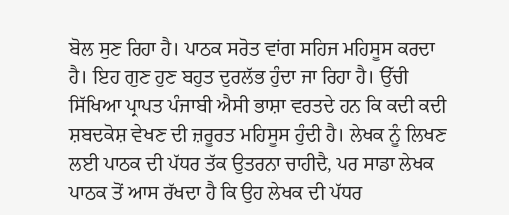ਬੋਲ ਸੁਣ ਰਿਹਾ ਹੈ। ਪਾਠਕ ਸਰੋਤ ਵਾਂਗ ਸਹਿਜ ਮਹਿਸੂਸ ਕਰਦਾ ਹੈ। ਇਹ ਗੁਣ ਹੁਣ ਬਹੁਤ ਦੁਰਲੱਭ ਹੁੰਦਾ ਜਾ ਰਿਹਾ ਹੈ। ਉੱਚੀ ਸਿੱਖਿਆ ਪ੍ਰਾਪਤ ਪੰਜਾਬੀ ਐਸੀ ਭਾਸ਼ਾ ਵਰਤਦੇ ਹਨ ਕਿ ਕਦੀ ਕਦੀ ਸ਼ਬਦਕੋਸ਼ ਵੇਖਣ ਦੀ ਜ਼ਰੂਰਤ ਮਹਿਸੂਸ ਹੁੰਦੀ ਹੈ। ਲੇਖਕ ਨੂੰ ਲਿਖਣ ਲਈ ਪਾਠਕ ਦੀ ਪੱਧਰ ਤੱਕ ਉਤਰਨਾ ਚਾਹੀਦੈ, ਪਰ ਸਾਡਾ ਲੇਖਕ ਪਾਠਕ ਤੋਂ ਆਸ ਰੱਖਦਾ ਹੈ ਕਿ ਉਹ ਲੇਖਕ ਦੀ ਪੱਧਰ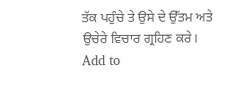ਤੱਕ ਪਹੁੰਚੇ ਤੇ ਉਸੇ ਦੇ ਉੱਤਮ ਅਤੇ ਉਚੇਰੇ ਵਿਚਾਰ ਗ੍ਰਹਿਣ ਕਰੇ।
Add to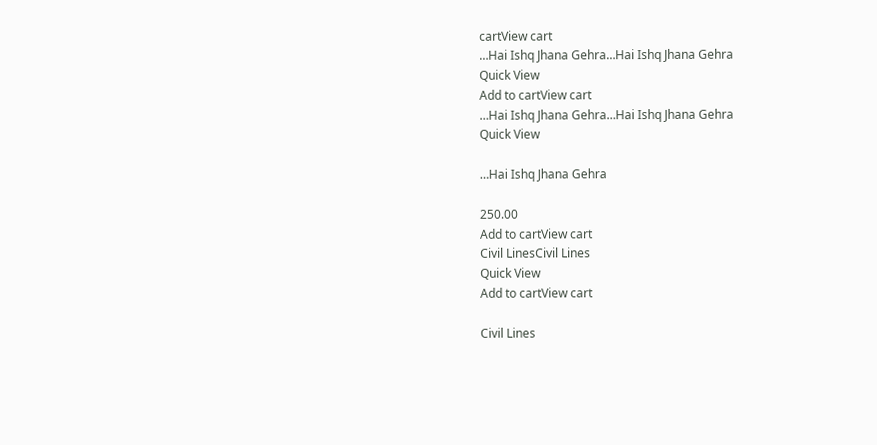cartView cart
…Hai Ishq Jhana Gehra…Hai Ishq Jhana Gehra
Quick View
Add to cartView cart
…Hai Ishq Jhana Gehra…Hai Ishq Jhana Gehra
Quick View

…Hai Ishq Jhana Gehra

250.00
Add to cartView cart
Civil LinesCivil Lines
Quick View
Add to cartView cart

Civil Lines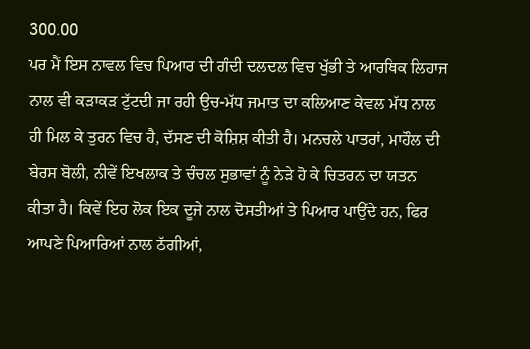300.00
ਪਰ ਮੈਂ ਇਸ ਨਾਵਲ ਵਿਚ ਪਿਆਰ ਦੀ ਗੰਦੀ ਦਲਦਲ ਵਿਚ ਖੁੱਭੀ ਤੇ ਆਰਥਿਕ ਲਿਹਾਜ ਨਾਲ ਵੀ ਕੜਾਕੜ ਟੁੱਟਦੀ ਜਾ ਰਹੀ ਉਚ-ਮੱਧ ਜਮਾਤ ਦਾ ਕਲਿਆਣ ਕੇਵਲ ਮੱਧ ਨਾਲ ਹੀ ਮਿਲ ਕੇ ਤੁਰਨ ਵਿਚ ਹੈ, ਦੱਸਣ ਦੀ ਕੋਸ਼ਿਸ਼ ਕੀਤੀ ਹੈ। ਮਨਚਲੇ ਪਾਤਰਾਂ, ਮਾਹੌਲ ਦੀ ਬੇਰਸ ਬੋਲੀ, ਨੀਵੇਂ ਇਖਲਾਕ ਤੇ ਚੰਚਲ ਸੁਭਾਵਾਂ ਨੂੰ ਨੇੜੇ ਹੋ ਕੇ ਚਿਤਰਨ ਦਾ ਯਤਨ ਕੀਤਾ ਹੈ। ਕਿਵੇਂ ਇਹ ਲੋਕ ਇਕ ਦੂਜੇ ਨਾਲ ਦੋਸਤੀਆਂ ਤੇ ਪਿਆਰ ਪਾਉਂਦੇ ਹਨ, ਫਿਰ ਆਪਣੇ ਪਿਆਰਿਆਂ ਨਾਲ ਠੱਗੀਆਂ,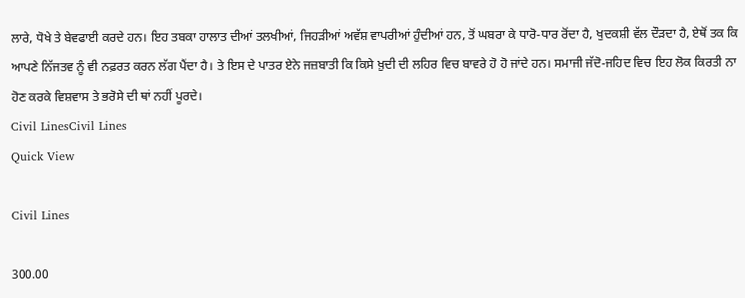ਲਾਰੇ, ਧੋਖੇ ਤੇ ਬੇਵਫਾਈ ਕਰਦੇ ਹਨ। ਇਹ ਤਬਕਾ ਹਾਲਾਤ ਦੀਆਂ ਤਲਖੀਆਂ, ਜਿਹੜੀਆਂ ਅਵੱਸ਼ ਵਾਪਰੀਆਂ ਹੁੰਦੀਆਂ ਹਨ, ਤੋਂ ਘਬਰਾ ਕੇ ਧਾਰੋ-ਧਾਰ ਰੋਂਦਾ ਹੈ, ਖੁਦਕਸ਼ੀ ਵੱਲ ਦੌੜਦਾ ਹੈ, ਏਥੋਂ ਤਕ ਕਿ ਆਪਣੇ ਨਿੱਜਤਵ ਨੂੰ ਵੀ ਨਫ਼ਰਤ ਕਰਨ ਲੱਗ ਪੈਂਦਾ ਹੈ। ਤੇ ਇਸ ਦੇ ਪਾਤਰ ਏਨੇ ਜਜ਼ਬਾਤੀ ਕਿ ਕਿਸੇ ਖ਼ੁਦੀ ਦੀ ਲਹਿਰ ਵਿਚ ਬਾਵਰੇ ਹੋ ਹੋ ਜਾਂਦੇ ਹਨ। ਸਮਾਜੀ ਜੱਦੋ-ਜਹਿਦ ਵਿਚ ਇਹ ਲੋਕ ਕਿਰਤੀ ਨਾ ਹੋਣ ਕਰਕੇ ਵਿਸ਼ਵਾਸ ਤੇ ਭਰੋਸੇ ਦੀ ਥਾਂ ਨਹੀਂ ਪੂਰਦੇ।
Civil LinesCivil Lines
Quick View

Civil Lines

300.00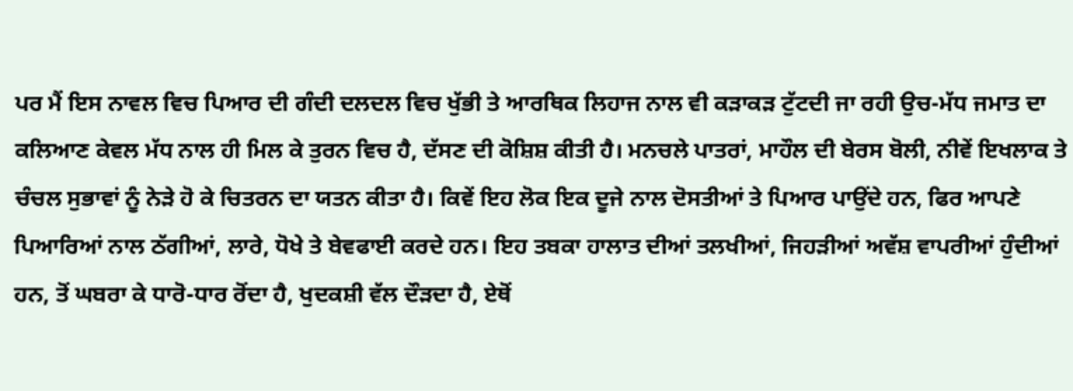ਪਰ ਮੈਂ ਇਸ ਨਾਵਲ ਵਿਚ ਪਿਆਰ ਦੀ ਗੰਦੀ ਦਲਦਲ ਵਿਚ ਖੁੱਭੀ ਤੇ ਆਰਥਿਕ ਲਿਹਾਜ ਨਾਲ ਵੀ ਕੜਾਕੜ ਟੁੱਟਦੀ ਜਾ ਰਹੀ ਉਚ-ਮੱਧ ਜਮਾਤ ਦਾ ਕਲਿਆਣ ਕੇਵਲ ਮੱਧ ਨਾਲ ਹੀ ਮਿਲ ਕੇ ਤੁਰਨ ਵਿਚ ਹੈ, ਦੱਸਣ ਦੀ ਕੋਸ਼ਿਸ਼ ਕੀਤੀ ਹੈ। ਮਨਚਲੇ ਪਾਤਰਾਂ, ਮਾਹੌਲ ਦੀ ਬੇਰਸ ਬੋਲੀ, ਨੀਵੇਂ ਇਖਲਾਕ ਤੇ ਚੰਚਲ ਸੁਭਾਵਾਂ ਨੂੰ ਨੇੜੇ ਹੋ ਕੇ ਚਿਤਰਨ ਦਾ ਯਤਨ ਕੀਤਾ ਹੈ। ਕਿਵੇਂ ਇਹ ਲੋਕ ਇਕ ਦੂਜੇ ਨਾਲ ਦੋਸਤੀਆਂ ਤੇ ਪਿਆਰ ਪਾਉਂਦੇ ਹਨ, ਫਿਰ ਆਪਣੇ ਪਿਆਰਿਆਂ ਨਾਲ ਠੱਗੀਆਂ, ਲਾਰੇ, ਧੋਖੇ ਤੇ ਬੇਵਫਾਈ ਕਰਦੇ ਹਨ। ਇਹ ਤਬਕਾ ਹਾਲਾਤ ਦੀਆਂ ਤਲਖੀਆਂ, ਜਿਹੜੀਆਂ ਅਵੱਸ਼ ਵਾਪਰੀਆਂ ਹੁੰਦੀਆਂ ਹਨ, ਤੋਂ ਘਬਰਾ ਕੇ ਧਾਰੋ-ਧਾਰ ਰੋਂਦਾ ਹੈ, ਖੁਦਕਸ਼ੀ ਵੱਲ ਦੌੜਦਾ ਹੈ, ਏਥੋਂ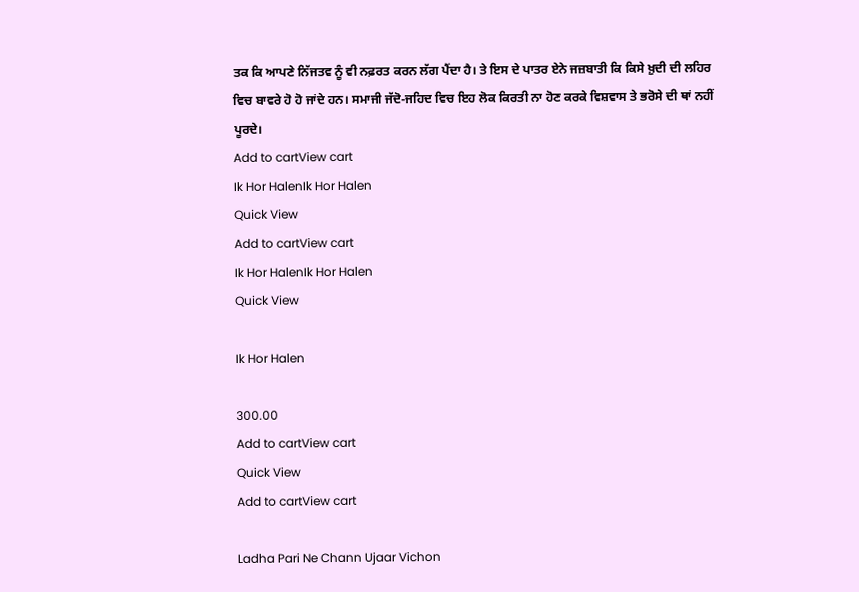ਤਕ ਕਿ ਆਪਣੇ ਨਿੱਜਤਵ ਨੂੰ ਵੀ ਨਫ਼ਰਤ ਕਰਨ ਲੱਗ ਪੈਂਦਾ ਹੈ। ਤੇ ਇਸ ਦੇ ਪਾਤਰ ਏਨੇ ਜਜ਼ਬਾਤੀ ਕਿ ਕਿਸੇ ਖ਼ੁਦੀ ਦੀ ਲਹਿਰ ਵਿਚ ਬਾਵਰੇ ਹੋ ਹੋ ਜਾਂਦੇ ਹਨ। ਸਮਾਜੀ ਜੱਦੋ-ਜਹਿਦ ਵਿਚ ਇਹ ਲੋਕ ਕਿਰਤੀ ਨਾ ਹੋਣ ਕਰਕੇ ਵਿਸ਼ਵਾਸ ਤੇ ਭਰੋਸੇ ਦੀ ਥਾਂ ਨਹੀਂ ਪੂਰਦੇ।
Add to cartView cart
Ik Hor HalenIk Hor Halen
Quick View
Add to cartView cart
Ik Hor HalenIk Hor Halen
Quick View

Ik Hor Halen

300.00
Add to cartView cart
Quick View
Add to cartView cart

Ladha Pari Ne Chann Ujaar Vichon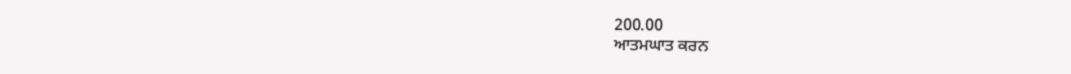200.00
ਆਤਮਘਾਤ ਕਰਨ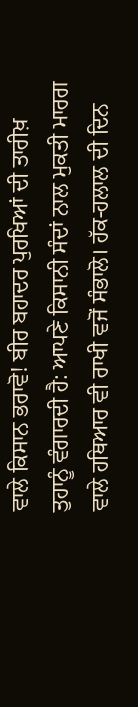ਵਾਲੇ ਕਿਸਾਨ ਭਰਾਵੋ! ਬੀਰ ਬਹਾਦਰ ਪੁਰਖਿਆਂ ਦੀ ਤਾਰੀਖ਼ ਤੁਹਾਨੂੰ ਵੰਗਾਰਦੀ ਹੈ: ਆਪਣੇ ਕਿਸਾਨੀ ਸੰਦਾਂ ਨਾਲ ਮੁਕਤੀ ਮਾਰਗ ਵਾਲੇ ਹਥਿਆਰ ਵੀ ਰਾਖੀ ਵਜੋਂ ਸੰਭਾਲੋ। ਹੱਕ-ਹਲਾਲ ਦੀ ਦਿਨ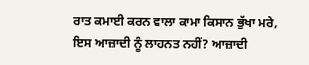ਰਾਤ ਕਮਾਈ ਕਰਨ ਵਾਲਾ ਕਾਮਾ ਕਿਸਾਨ ਭੁੱਖਾ ਮਰੇ, ਇਸ ਆਜ਼ਾਦੀ ਨੂੰ ਲਾਹਨਤ ਨਹੀਂ? ਆਜ਼ਾਦੀ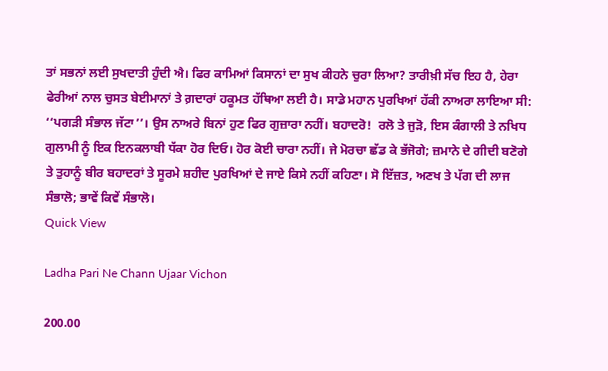ਤਾਂ ਸਭਨਾਂ ਲਈ ਸੁਖਦਾਤੀ ਹੁੰਦੀ ਐ। ਫਿਰ ਕਾਮਿਆਂ ਕਿਸਾਨਾਂ ਦਾ ਸੁਖ ਕੀਹਨੇ ਚੁਰਾ ਲਿਆ? ਤਾਰੀਖ਼ੀ ਸੱਚ ਇਹ ਹੈ, ਹੇਰਾ ਫੇਰੀਆਂ ਨਾਲ ਚੁਸਤ ਬੇਈਮਾਨਾਂ ਤੇ ਗ਼ਦਾਰਾਂ ਹਕੂਮਤ ਹੱਥਿਆ ਲਈ ਹੈ। ਸਾਡੇ ਮਹਾਨ ਪੁਰਖਿਆਂ ਹੱਕੀ ਨਾਅਰਾ ਲਾਇਆ ਸੀ: ‘‘ਪਗੜੀ ਸੰਭਾਲ ਜੱਟਾ’’। ਉਸ ਨਾਅਰੇ ਬਿਨਾਂ ਹੁਣ ਫਿਰ ਗੁਜ਼ਾਰਾ ਨਹੀਂ। ਬਹਾਦਰੋ!  ਰਲੋ ਤੇ ਜੁੜੋ, ਇਸ ਕੰਗਾਲੀ ਤੇ ਨਖਿਧ ਗੁਲਾਮੀ ਨੂੰ ਇਕ ਇਨਕਲਾਬੀ ਧੱਕਾ ਹੋਰ ਦਿਓ। ਹੋਰ ਕੋਈ ਚਾਰਾ ਨਹੀਂ। ਜੇ ਮੋਰਚਾ ਛੱਡ ਕੇ ਭੱਜੋਗੇ; ਜ਼ਮਾਨੇ ਦੇ ਗੀਦੀ ਬਣੋਗੇ ਤੇ ਤੁਹਾਨੂੰ ਬੀਰ ਬਹਾਦਰਾਂ ਤੇ ਸੂਰਮੇ ਸ਼ਹੀਦ ਪੁਰਖਿਆਂ ਦੇ ਜਾਏ ਕਿਸੇ ਨਹੀਂ ਕਹਿਣਾ। ਸੋ ਇੱਜ਼ਤ, ਅਣਖ ਤੇ ਪੱਗ ਦੀ ਲਾਜ ਸੰਭਾਲੋ; ਭਾਵੇਂ ਕਿਵੇਂ ਸੰਭਾਲੋ।
Quick View

Ladha Pari Ne Chann Ujaar Vichon

200.00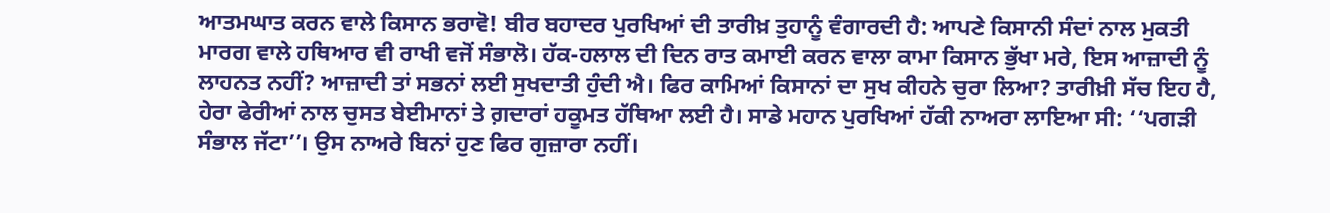ਆਤਮਘਾਤ ਕਰਨ ਵਾਲੇ ਕਿਸਾਨ ਭਰਾਵੋ! ਬੀਰ ਬਹਾਦਰ ਪੁਰਖਿਆਂ ਦੀ ਤਾਰੀਖ਼ ਤੁਹਾਨੂੰ ਵੰਗਾਰਦੀ ਹੈ: ਆਪਣੇ ਕਿਸਾਨੀ ਸੰਦਾਂ ਨਾਲ ਮੁਕਤੀ ਮਾਰਗ ਵਾਲੇ ਹਥਿਆਰ ਵੀ ਰਾਖੀ ਵਜੋਂ ਸੰਭਾਲੋ। ਹੱਕ-ਹਲਾਲ ਦੀ ਦਿਨ ਰਾਤ ਕਮਾਈ ਕਰਨ ਵਾਲਾ ਕਾਮਾ ਕਿਸਾਨ ਭੁੱਖਾ ਮਰੇ, ਇਸ ਆਜ਼ਾਦੀ ਨੂੰ ਲਾਹਨਤ ਨਹੀਂ? ਆਜ਼ਾਦੀ ਤਾਂ ਸਭਨਾਂ ਲਈ ਸੁਖਦਾਤੀ ਹੁੰਦੀ ਐ। ਫਿਰ ਕਾਮਿਆਂ ਕਿਸਾਨਾਂ ਦਾ ਸੁਖ ਕੀਹਨੇ ਚੁਰਾ ਲਿਆ? ਤਾਰੀਖ਼ੀ ਸੱਚ ਇਹ ਹੈ, ਹੇਰਾ ਫੇਰੀਆਂ ਨਾਲ ਚੁਸਤ ਬੇਈਮਾਨਾਂ ਤੇ ਗ਼ਦਾਰਾਂ ਹਕੂਮਤ ਹੱਥਿਆ ਲਈ ਹੈ। ਸਾਡੇ ਮਹਾਨ ਪੁਰਖਿਆਂ ਹੱਕੀ ਨਾਅਰਾ ਲਾਇਆ ਸੀ: ‘‘ਪਗੜੀ ਸੰਭਾਲ ਜੱਟਾ’’। ਉਸ ਨਾਅਰੇ ਬਿਨਾਂ ਹੁਣ ਫਿਰ ਗੁਜ਼ਾਰਾ ਨਹੀਂ।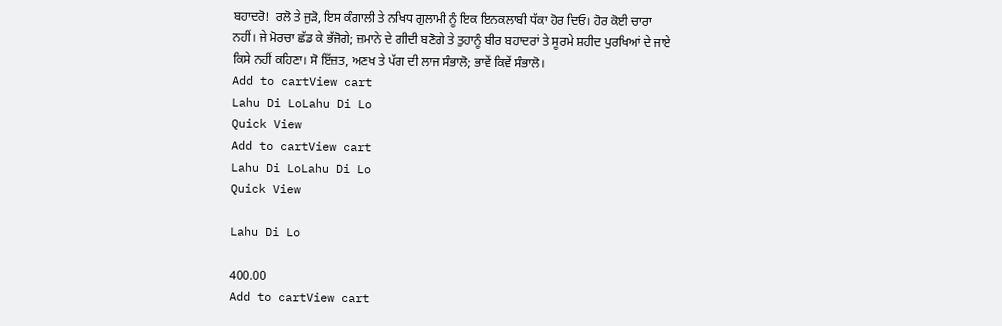ਬਹਾਦਰੋ!  ਰਲੋ ਤੇ ਜੁੜੋ, ਇਸ ਕੰਗਾਲੀ ਤੇ ਨਖਿਧ ਗੁਲਾਮੀ ਨੂੰ ਇਕ ਇਨਕਲਾਬੀ ਧੱਕਾ ਹੋਰ ਦਿਓ। ਹੋਰ ਕੋਈ ਚਾਰਾ ਨਹੀਂ। ਜੇ ਮੋਰਚਾ ਛੱਡ ਕੇ ਭੱਜੋਗੇ; ਜ਼ਮਾਨੇ ਦੇ ਗੀਦੀ ਬਣੋਗੇ ਤੇ ਤੁਹਾਨੂੰ ਬੀਰ ਬਹਾਦਰਾਂ ਤੇ ਸੂਰਮੇ ਸ਼ਹੀਦ ਪੁਰਖਿਆਂ ਦੇ ਜਾਏ ਕਿਸੇ ਨਹੀਂ ਕਹਿਣਾ। ਸੋ ਇੱਜ਼ਤ, ਅਣਖ ਤੇ ਪੱਗ ਦੀ ਲਾਜ ਸੰਭਾਲੋ; ਭਾਵੇਂ ਕਿਵੇਂ ਸੰਭਾਲੋ।
Add to cartView cart
Lahu Di LoLahu Di Lo
Quick View
Add to cartView cart
Lahu Di LoLahu Di Lo
Quick View

Lahu Di Lo

400.00
Add to cartView cart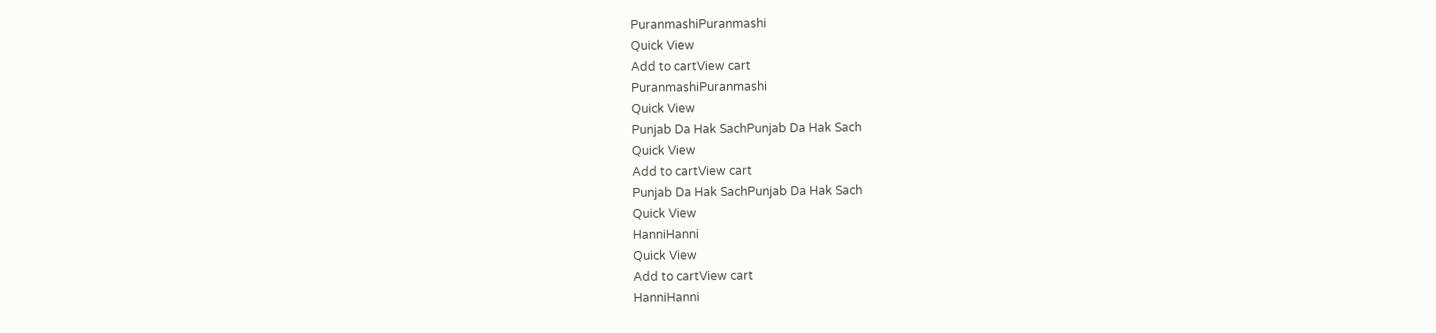PuranmashiPuranmashi
Quick View
Add to cartView cart
PuranmashiPuranmashi
Quick View
Punjab Da Hak SachPunjab Da Hak Sach
Quick View
Add to cartView cart
Punjab Da Hak SachPunjab Da Hak Sach
Quick View
HanniHanni
Quick View
Add to cartView cart
HanniHanni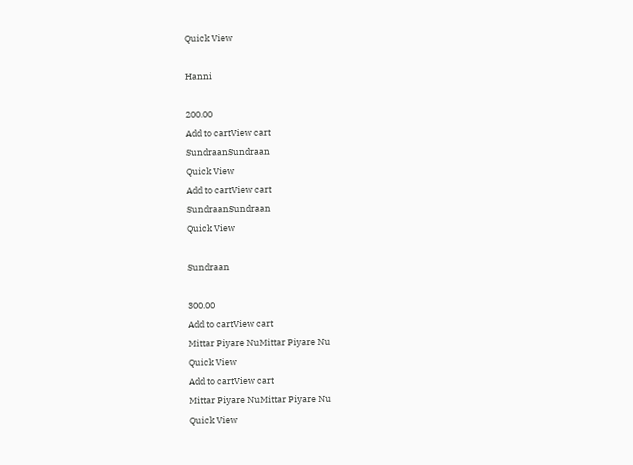Quick View

Hanni

200.00
Add to cartView cart
SundraanSundraan
Quick View
Add to cartView cart
SundraanSundraan
Quick View

Sundraan

300.00
Add to cartView cart
Mittar Piyare NuMittar Piyare Nu
Quick View
Add to cartView cart
Mittar Piyare NuMittar Piyare Nu
Quick View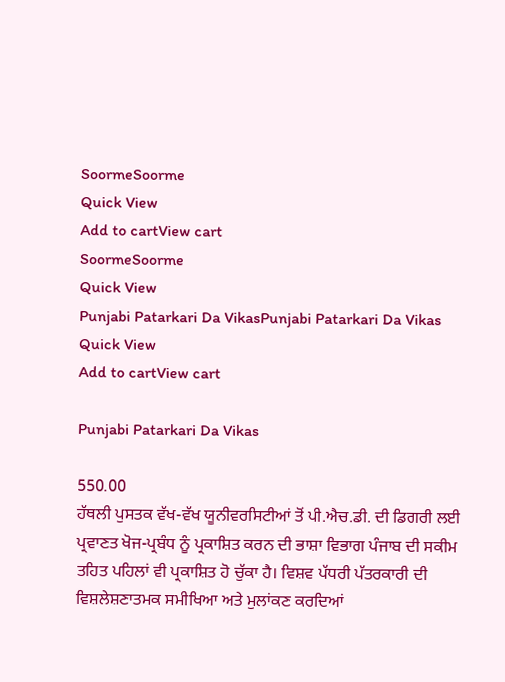SoormeSoorme
Quick View
Add to cartView cart
SoormeSoorme
Quick View
Punjabi Patarkari Da VikasPunjabi Patarkari Da Vikas
Quick View
Add to cartView cart

Punjabi Patarkari Da Vikas

550.00
ਹੱਥਲੀ ਪੁਸਤਕ ਵੱਖ-ਵੱਖ ਯੂਨੀਵਰਸਿਟੀਆਂ ਤੋਂ ਪੀ.ਐਚ.ਡੀ. ਦੀ ਡਿਗਰੀ ਲਈ ਪ੍ਰਵਾਣਤ ਖੋਜ-ਪ੍ਰਬੰਧ ਨੂੰ ਪ੍ਰਕਾਸ਼ਿਤ ਕਰਨ ਦੀ ਭਾਸ਼ਾ ਵਿਭਾਗ ਪੰਜਾਬ ਦੀ ਸਕੀਮ ਤਹਿਤ ਪਹਿਲਾਂ ਵੀ ਪ੍ਰਕਾਸ਼ਿਤ ਹੋ ਚੁੱਕਾ ਹੈ। ਵਿਸ਼ਵ ਪੱਧਰੀ ਪੱਤਰਕਾਰੀ ਦੀ ਵਿਸ਼ਲੇਸ਼ਣਾਤਮਕ ਸਮੀਖਿਆ ਅਤੇ ਮੁਲਾਂਕਣ ਕਰਦਿਆਂ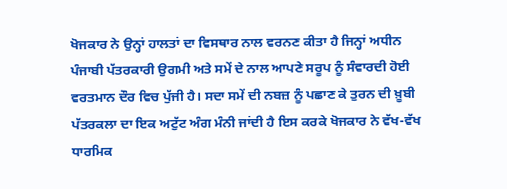ਖੋਜਕਾਰ ਨੇ ਉਨ੍ਹਾਂ ਹਾਲਤਾਂ ਦਾ ਵਿਸਥਾਰ ਨਾਲ ਵਰਨਣ ਕੀਤਾ ਹੈ ਜਿਨ੍ਹਾਂ ਅਧੀਨ ਪੰਜਾਬੀ ਪੱਤਰਕਾਰੀ ਉਗਮੀ ਅਤੇ ਸਮੇਂ ਦੇ ਨਾਲ ਆਪਣੇ ਸਰੂਪ ਨੂੰ ਸੰਵਾਰਦੀ ਹੋਈ ਵਰਤਮਾਨ ਦੌਰ ਵਿਚ ਪੁੱਜੀ ਹੈ। ਸਦਾ ਸਮੇਂ ਦੀ ਨਬਜ਼ ਨੂੰ ਪਛਾਣ ਕੇ ਤੁਰਨ ਦੀ ਖ਼ੂਬੀ ਪੱਤਰਕਲਾ ਦਾ ਇਕ ਅਟੁੱਟ ਅੰਗ ਮੰਨੀ ਜਾਂਦੀ ਹੈ ਇਸ ਕਰਕੇ ਖੋਜਕਾਰ ਨੇ ਵੱਖ-ਵੱਖ ਧਾਰਮਿਕ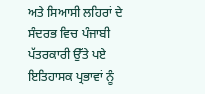ਅਤੇ ਸਿਆਸੀ ਲਹਿਰਾਂ ਦੇ ਸੰਦਰਭ ਵਿਚ ਪੰਜਾਬੀ ਪੱਤਰਕਾਰੀ ਉੱਤੇ ਪਏ ਇਤਿਹਾਸਕ ਪ੍ਰਭਾਵਾਂ ਨੂੰ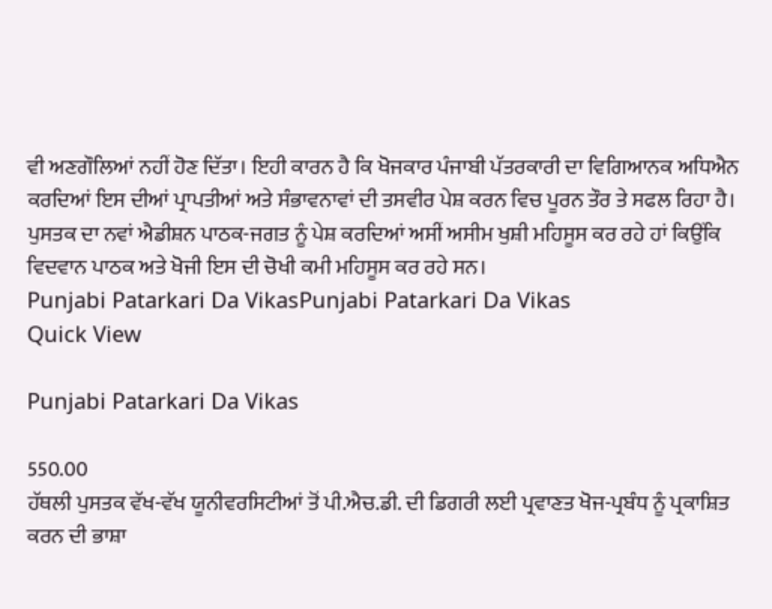ਵੀ ਅਣਗੌਲਿਆਂ ਨਹੀਂ ਹੋਣ ਦਿੱਤਾ। ਇਹੀ ਕਾਰਨ ਹੈ ਕਿ ਖੋਜਕਾਰ ਪੰਜਾਬੀ ਪੱਤਰਕਾਰੀ ਦਾ ਵਿਗਿਆਨਕ ਅਧਿਐਨ ਕਰਦਿਆਂ ਇਸ ਦੀਆਂ ਪ੍ਰਾਪਤੀਆਂ ਅਤੇ ਸੰਭਾਵਨਾਵਾਂ ਦੀ ਤਸਵੀਰ ਪੇਸ਼ ਕਰਨ ਵਿਚ ਪੂਰਨ ਤੌਰ ਤੇ ਸਫਲ ਰਿਹਾ ਹੈ। ਪੁਸਤਕ ਦਾ ਨਵਾਂ ਐਡੀਸ਼ਨ ਪਾਠਕ-ਜਗਤ ਨੂੰ ਪੇਸ਼ ਕਰਦਿਆਂ ਅਸੀਂ ਅਸੀਮ ਖੁਸ਼ੀ ਮਹਿਸੂਸ ਕਰ ਰਹੇ ਹਾਂ ਕਿਉਂਕਿ ਵਿਦਵਾਨ ਪਾਠਕ ਅਤੇ ਖੋਜੀ ਇਸ ਦੀ ਚੋਖੀ ਕਮੀ ਮਹਿਸੂਸ ਕਰ ਰਹੇ ਸਨ।
Punjabi Patarkari Da VikasPunjabi Patarkari Da Vikas
Quick View

Punjabi Patarkari Da Vikas

550.00
ਹੱਥਲੀ ਪੁਸਤਕ ਵੱਖ-ਵੱਖ ਯੂਨੀਵਰਸਿਟੀਆਂ ਤੋਂ ਪੀ.ਐਚ.ਡੀ. ਦੀ ਡਿਗਰੀ ਲਈ ਪ੍ਰਵਾਣਤ ਖੋਜ-ਪ੍ਰਬੰਧ ਨੂੰ ਪ੍ਰਕਾਸ਼ਿਤ ਕਰਨ ਦੀ ਭਾਸ਼ਾ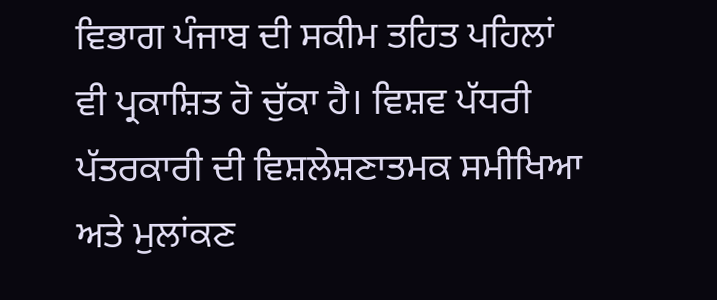ਵਿਭਾਗ ਪੰਜਾਬ ਦੀ ਸਕੀਮ ਤਹਿਤ ਪਹਿਲਾਂ ਵੀ ਪ੍ਰਕਾਸ਼ਿਤ ਹੋ ਚੁੱਕਾ ਹੈ। ਵਿਸ਼ਵ ਪੱਧਰੀ ਪੱਤਰਕਾਰੀ ਦੀ ਵਿਸ਼ਲੇਸ਼ਣਾਤਮਕ ਸਮੀਖਿਆ ਅਤੇ ਮੁਲਾਂਕਣ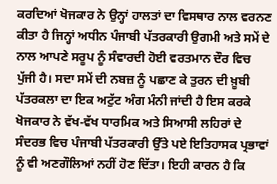ਕਰਦਿਆਂ ਖੋਜਕਾਰ ਨੇ ਉਨ੍ਹਾਂ ਹਾਲਤਾਂ ਦਾ ਵਿਸਥਾਰ ਨਾਲ ਵਰਨਣ ਕੀਤਾ ਹੈ ਜਿਨ੍ਹਾਂ ਅਧੀਨ ਪੰਜਾਬੀ ਪੱਤਰਕਾਰੀ ਉਗਮੀ ਅਤੇ ਸਮੇਂ ਦੇ ਨਾਲ ਆਪਣੇ ਸਰੂਪ ਨੂੰ ਸੰਵਾਰਦੀ ਹੋਈ ਵਰਤਮਾਨ ਦੌਰ ਵਿਚ ਪੁੱਜੀ ਹੈ। ਸਦਾ ਸਮੇਂ ਦੀ ਨਬਜ਼ ਨੂੰ ਪਛਾਣ ਕੇ ਤੁਰਨ ਦੀ ਖ਼ੂਬੀ ਪੱਤਰਕਲਾ ਦਾ ਇਕ ਅਟੁੱਟ ਅੰਗ ਮੰਨੀ ਜਾਂਦੀ ਹੈ ਇਸ ਕਰਕੇ ਖੋਜਕਾਰ ਨੇ ਵੱਖ-ਵੱਖ ਧਾਰਮਿਕ ਅਤੇ ਸਿਆਸੀ ਲਹਿਰਾਂ ਦੇ ਸੰਦਰਭ ਵਿਚ ਪੰਜਾਬੀ ਪੱਤਰਕਾਰੀ ਉੱਤੇ ਪਏ ਇਤਿਹਾਸਕ ਪ੍ਰਭਾਵਾਂ ਨੂੰ ਵੀ ਅਣਗੌਲਿਆਂ ਨਹੀਂ ਹੋਣ ਦਿੱਤਾ। ਇਹੀ ਕਾਰਨ ਹੈ ਕਿ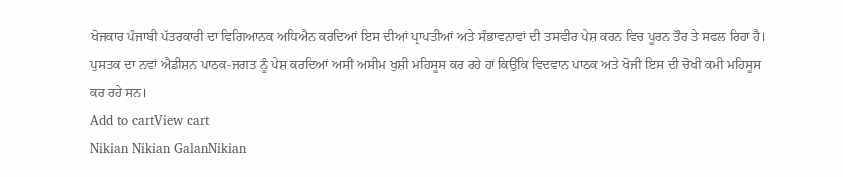ਖੋਜਕਾਰ ਪੰਜਾਬੀ ਪੱਤਰਕਾਰੀ ਦਾ ਵਿਗਿਆਨਕ ਅਧਿਐਨ ਕਰਦਿਆਂ ਇਸ ਦੀਆਂ ਪ੍ਰਾਪਤੀਆਂ ਅਤੇ ਸੰਭਾਵਨਾਵਾਂ ਦੀ ਤਸਵੀਰ ਪੇਸ਼ ਕਰਨ ਵਿਚ ਪੂਰਨ ਤੌਰ ਤੇ ਸਫਲ ਰਿਹਾ ਹੈ। ਪੁਸਤਕ ਦਾ ਨਵਾਂ ਐਡੀਸ਼ਨ ਪਾਠਕ-ਜਗਤ ਨੂੰ ਪੇਸ਼ ਕਰਦਿਆਂ ਅਸੀਂ ਅਸੀਮ ਖੁਸ਼ੀ ਮਹਿਸੂਸ ਕਰ ਰਹੇ ਹਾਂ ਕਿਉਂਕਿ ਵਿਦਵਾਨ ਪਾਠਕ ਅਤੇ ਖੋਜੀ ਇਸ ਦੀ ਚੋਖੀ ਕਮੀ ਮਹਿਸੂਸ ਕਰ ਰਹੇ ਸਨ।
Add to cartView cart
Nikian Nikian GalanNikian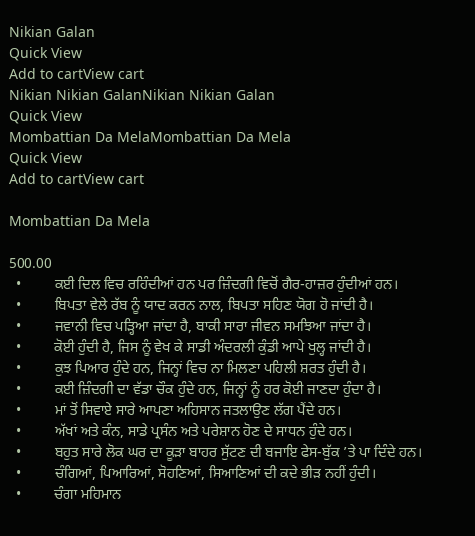Nikian Galan
Quick View
Add to cartView cart
Nikian Nikian GalanNikian Nikian Galan
Quick View
Mombattian Da MelaMombattian Da Mela
Quick View
Add to cartView cart

Mombattian Da Mela

500.00
  •         ਕਈ ਦਿਲ ਵਿਚ ਰਹਿੰਦੀਆਂ ਹਨ ਪਰ ਜ਼ਿੰਦਗੀ ਵਿਚੋਂ ਗੈਰ-ਹਾਜ਼ਰ ਹੁੰਦੀਆਂ ਹਨ।
  •         ਬਿਪਤਾ ਵੇਲੇ ਰੱਬ ਨੂੰ ਯਾਦ ਕਰਨ ਨਾਲ, ਬਿਪਤਾ ਸਹਿਣ ਯੋਗ ਹੋ ਜਾਂਦੀ ਹੈ।
  •         ਜਵਾਨੀ ਵਿਚ ਪੜ੍ਹਿਆ ਜਾਂਦਾ ਹੈ, ਬਾਕੀ ਸਾਰਾ ਜੀਵਨ ਸਮਝਿਆ ਜਾਂਦਾ ਹੈ।
  •         ਕੋਈ ਹੁੰਦੀ ਹੈ, ਜਿਸ ਨੂੰ ਵੇਖ ਕੇ ਸਾਡੀ ਅੰਦਰਲੀ ਕੁੰਡੀ ਆਪੇ ਖੁਲ੍ਹ ਜਾਂਦੀ ਹੈ।
  •         ਕੁਝ ਪਿਆਰ ਹੁੰਦੇ ਹਨ, ਜਿਨ੍ਹਾਂ ਵਿਚ ਨਾ ਮਿਲਣਾ ਪਹਿਲੀ ਸ਼ਰਤ ਹੁੰਦੀ ਹੈ।
  •         ਕਈ ਜ਼ਿੰਦਗੀ ਦਾ ਵੱਡਾ ਚੌਕ ਹੁੰਦੇ ਹਨ, ਜਿਨ੍ਹਾਂ ਨੂੰ ਹਰ ਕੋਈ ਜਾਣਦਾ ਹੁੰਦਾ ਹੈ।
  •         ਮਾਂ ਤੋਂ ਸਿਵਾਏ ਸਾਰੇ ਆਪਣਾ ਅਹਿਸਾਨ ਜਤਲਾਉਣ ਲੱਗ ਪੈਂਦੇ ਹਨ।
  •         ਅੱਖਾਂ ਅਤੇ ਕੰਨ, ਸਾਡੇ ਪ੍ਰਸੰਨ ਅਤੇ ਪਰੇਸ਼ਾਨ ਹੋਣ ਦੇ ਸਾਧਨ ਹੁੰਦੇ ਹਨ।
  •         ਬਹੁਤ ਸਾਰੇ ਲੋਕ ਘਰ ਦਾ ਕੂੜਾ ਬਾਹਰ ਸੁੱਟਣ ਦੀ ਬਜਾਇ ਫੇਸ-ਬੁੱਕ ’ਤੇ ਪਾ ਦਿੰਦੇ ਹਨ।
  •         ਚੰਗਿਆਂ, ਪਿਆਰਿਆਂ, ਸੋਹਣਿਆਂ, ਸਿਆਣਿਆਂ ਦੀ ਕਦੇ ਭੀੜ ਨਹੀਂ ਹੁੰਦੀ।
  •         ਚੰਗਾ ਮਹਿਮਾਨ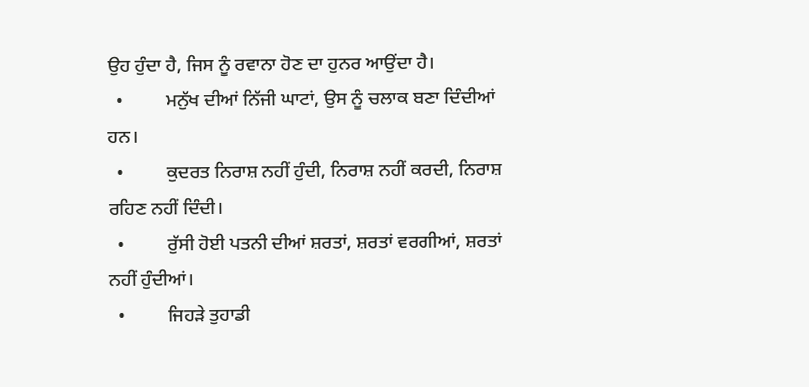ਉਹ ਹੁੰਦਾ ਹੈ, ਜਿਸ ਨੂੰ ਰਵਾਨਾ ਹੋਣ ਦਾ ਹੁਨਰ ਆਉਂਦਾ ਹੈ।
  •         ਮਨੁੱਖ ਦੀਆਂ ਨਿੱਜੀ ਘਾਟਾਂ, ਉਸ ਨੂੰ ਚਲਾਕ ਬਣਾ ਦਿੰਦੀਆਂ ਹਨ।
  •         ਕੁਦਰਤ ਨਿਰਾਸ਼ ਨਹੀਂ ਹੁੰਦੀ, ਨਿਰਾਸ਼ ਨਹੀਂ ਕਰਦੀ, ਨਿਰਾਸ਼ ਰਹਿਣ ਨਹੀਂ ਦਿੰਦੀ।
  •         ਰੁੱਸੀ ਹੋਈ ਪਤਨੀ ਦੀਆਂ ਸ਼ਰਤਾਂ, ਸ਼ਰਤਾਂ ਵਰਗੀਆਂ, ਸ਼ਰਤਾਂ ਨਹੀਂ ਹੁੰਦੀਆਂ।
  •         ਜਿਹੜੇ ਤੁਹਾਡੀ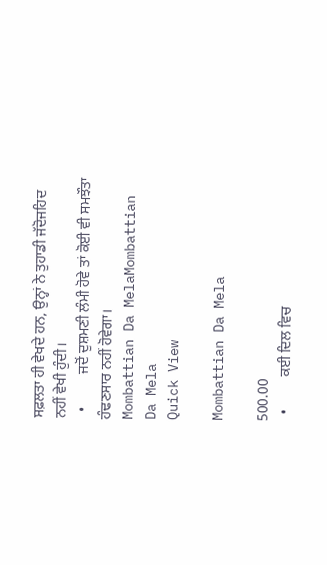ਸਫ਼ਲਤਾ ਹੀ ਵੇਖਦੇ ਹਨ, ਉਨ੍ਹਾਂ ਨੇ ਤੁਹਾਡੀ ਜੱਦੋਜਹਿਦ ਨਹੀਂ ਵੇਖੀ ਹੁੰਦੀ।
  •         ਜਦੋਂ ਦੁਸ਼ਮਣੀ ਲੰਮੀ ਹੋਵੇ ਤਾਂ ਕੋਈ ਵੀ ਸਮਝੌਤਾ ਹੰਢਣਸਾਰ ਨਹੀਂ ਹੋਵੇਗਾ।
Mombattian Da MelaMombattian Da Mela
Quick View

Mombattian Da Mela

500.00
  •         ਕਈ ਦਿਲ ਵਿਚ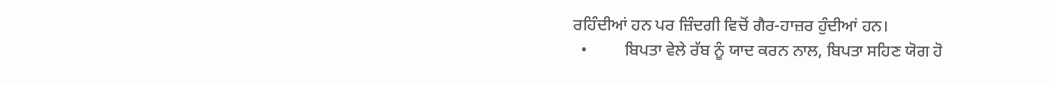ਰਹਿੰਦੀਆਂ ਹਨ ਪਰ ਜ਼ਿੰਦਗੀ ਵਿਚੋਂ ਗੈਰ-ਹਾਜ਼ਰ ਹੁੰਦੀਆਂ ਹਨ।
  •         ਬਿਪਤਾ ਵੇਲੇ ਰੱਬ ਨੂੰ ਯਾਦ ਕਰਨ ਨਾਲ, ਬਿਪਤਾ ਸਹਿਣ ਯੋਗ ਹੋ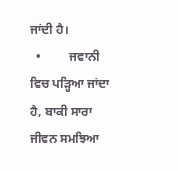ਜਾਂਦੀ ਹੈ।
  •         ਜਵਾਨੀ ਵਿਚ ਪੜ੍ਹਿਆ ਜਾਂਦਾ ਹੈ, ਬਾਕੀ ਸਾਰਾ ਜੀਵਨ ਸਮਝਿਆ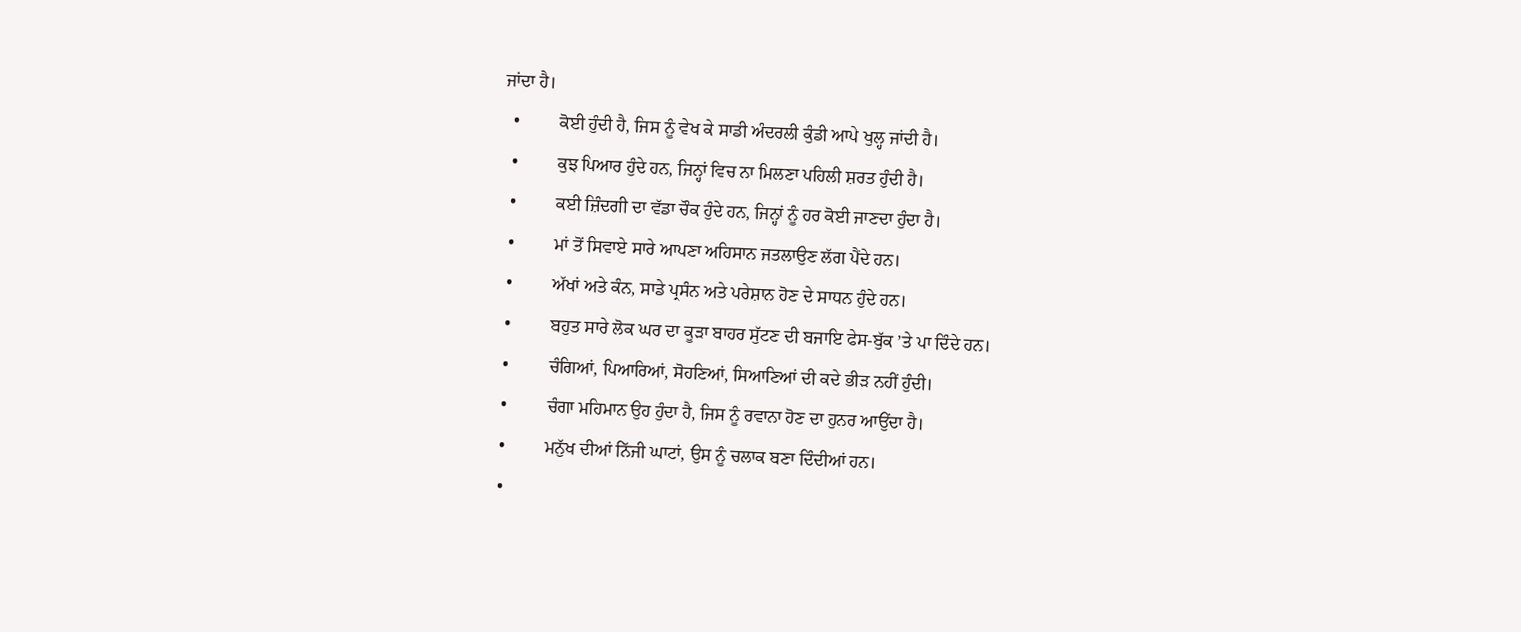ਜਾਂਦਾ ਹੈ।
  •         ਕੋਈ ਹੁੰਦੀ ਹੈ, ਜਿਸ ਨੂੰ ਵੇਖ ਕੇ ਸਾਡੀ ਅੰਦਰਲੀ ਕੁੰਡੀ ਆਪੇ ਖੁਲ੍ਹ ਜਾਂਦੀ ਹੈ।
  •         ਕੁਝ ਪਿਆਰ ਹੁੰਦੇ ਹਨ, ਜਿਨ੍ਹਾਂ ਵਿਚ ਨਾ ਮਿਲਣਾ ਪਹਿਲੀ ਸ਼ਰਤ ਹੁੰਦੀ ਹੈ।
  •         ਕਈ ਜ਼ਿੰਦਗੀ ਦਾ ਵੱਡਾ ਚੌਕ ਹੁੰਦੇ ਹਨ, ਜਿਨ੍ਹਾਂ ਨੂੰ ਹਰ ਕੋਈ ਜਾਣਦਾ ਹੁੰਦਾ ਹੈ।
  •         ਮਾਂ ਤੋਂ ਸਿਵਾਏ ਸਾਰੇ ਆਪਣਾ ਅਹਿਸਾਨ ਜਤਲਾਉਣ ਲੱਗ ਪੈਂਦੇ ਹਨ।
  •         ਅੱਖਾਂ ਅਤੇ ਕੰਨ, ਸਾਡੇ ਪ੍ਰਸੰਨ ਅਤੇ ਪਰੇਸ਼ਾਨ ਹੋਣ ਦੇ ਸਾਧਨ ਹੁੰਦੇ ਹਨ।
  •         ਬਹੁਤ ਸਾਰੇ ਲੋਕ ਘਰ ਦਾ ਕੂੜਾ ਬਾਹਰ ਸੁੱਟਣ ਦੀ ਬਜਾਇ ਫੇਸ-ਬੁੱਕ ’ਤੇ ਪਾ ਦਿੰਦੇ ਹਨ।
  •         ਚੰਗਿਆਂ, ਪਿਆਰਿਆਂ, ਸੋਹਣਿਆਂ, ਸਿਆਣਿਆਂ ਦੀ ਕਦੇ ਭੀੜ ਨਹੀਂ ਹੁੰਦੀ।
  •         ਚੰਗਾ ਮਹਿਮਾਨ ਉਹ ਹੁੰਦਾ ਹੈ, ਜਿਸ ਨੂੰ ਰਵਾਨਾ ਹੋਣ ਦਾ ਹੁਨਰ ਆਉਂਦਾ ਹੈ।
  •         ਮਨੁੱਖ ਦੀਆਂ ਨਿੱਜੀ ਘਾਟਾਂ, ਉਸ ਨੂੰ ਚਲਾਕ ਬਣਾ ਦਿੰਦੀਆਂ ਹਨ।
  •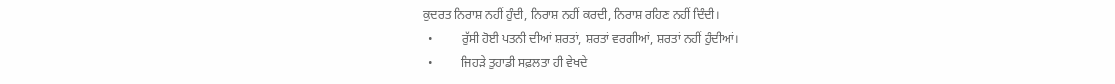ਕੁਦਰਤ ਨਿਰਾਸ਼ ਨਹੀਂ ਹੁੰਦੀ, ਨਿਰਾਸ਼ ਨਹੀਂ ਕਰਦੀ, ਨਿਰਾਸ਼ ਰਹਿਣ ਨਹੀਂ ਦਿੰਦੀ।
  •         ਰੁੱਸੀ ਹੋਈ ਪਤਨੀ ਦੀਆਂ ਸ਼ਰਤਾਂ, ਸ਼ਰਤਾਂ ਵਰਗੀਆਂ, ਸ਼ਰਤਾਂ ਨਹੀਂ ਹੁੰਦੀਆਂ।
  •         ਜਿਹੜੇ ਤੁਹਾਡੀ ਸਫ਼ਲਤਾ ਹੀ ਵੇਖਦੇ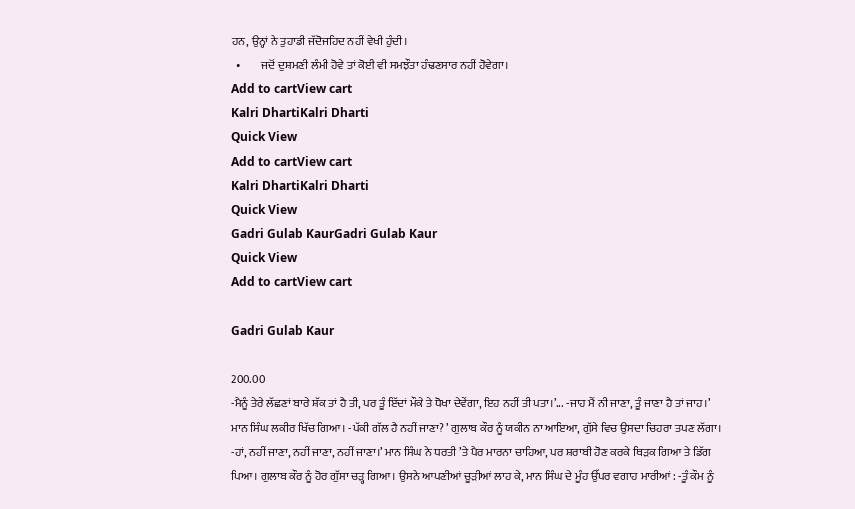ਹਨ, ਉਨ੍ਹਾਂ ਨੇ ਤੁਹਾਡੀ ਜੱਦੋਜਹਿਦ ਨਹੀਂ ਵੇਖੀ ਹੁੰਦੀ।
  •         ਜਦੋਂ ਦੁਸ਼ਮਣੀ ਲੰਮੀ ਹੋਵੇ ਤਾਂ ਕੋਈ ਵੀ ਸਮਝੌਤਾ ਹੰਢਣਸਾਰ ਨਹੀਂ ਹੋਵੇਗਾ।
Add to cartView cart
Kalri DhartiKalri Dharti
Quick View
Add to cartView cart
Kalri DhartiKalri Dharti
Quick View
Gadri Gulab KaurGadri Gulab Kaur
Quick View
Add to cartView cart

Gadri Gulab Kaur

200.00
-ਮੈਨੂੰ ਤੇਰੇ ਲੱਛਣਾਂ ਬਾਰੇ ਸ਼ੱਕ ਤਾਂ ਹੈ ਤੀ, ਪਰ ਤੂੰ ਇੱਦਾਂ ਮੌਕੇ ਤੇ ਧੋਖਾ ਦੇਵੇਂਗਾ, ਇਹ ਨਹੀਂ ਤੀ ਪਤਾ।’... -ਜਾਹ ਮੈਂ ਨੀ ਜਾਣਾ, ਤੂੰ ਜਾਣਾ ਹੈ ਤਾਂ ਜਾਹ।’ ਮਾਨ ਸਿੰਘ ਲਕੀਰ ਖਿੱਚ ਗਿਆ। -ਪੱਕੀ ਗੱਲ ਹੈ ਨਹੀਂ ਜਾਣਾ? ’ ਗੁਲਾਬ ਕੌਰ ਨੂੰ ਯਕੀਨ ਨਾ ਆਇਆ, ਗੁੱਸੇ ਵਿਚ ਉਸਦਾ ਚਿਹਰਾ ਤਪਣ ਲੱਗਾ। -ਹਾਂ, ਨਹੀਂ ਜਾਣਾ, ਨਹੀਂ ਜਾਣਾ, ਨਹੀਂ ਜਾਣਾ।’ ਮਾਨ ਸਿੰਘ ਨੇ ਧਰਤੀ ’ਤੇ ਪੈਰ ਮਾਰਨਾ ਚਾਹਿਆ, ਪਰ ਸ਼ਰਾਬੀ ਹੋਣ ਕਰਕੇ ਥਿੜਕ ਗਿਆ ਤੇ ਡਿੱਗ ਪਿਆ। ਗੁਲਾਬ ਕੌਰ ਨੂੰ ਹੋਰ ਗੁੱਸਾ ਚੜ੍ਹ ਗਿਆ। ਉਸਨੇ ਆਪਣੀਆਂ ਚੂੜੀਆਂ ਲਾਹ ਕੇ, ਮਾਨ ਸਿੰਘ ਦੇ ਮੂੰਹ ਉੱਪਰ ਵਗਾਹ ਮਾਰੀਆਂ : -ਤੂੰ ਕੌਮ ਨੂੰ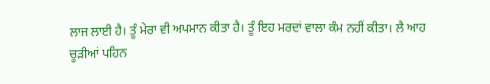ਲਾਜ ਲਾਈ ਹੈ। ਤੂੰ ਮੇਰਾ ਵੀ ਅਪਮਾਨ ਕੀਤਾ ਹੈ। ਤੂੰ ਇਹ ਮਰਦਾਂ ਵਾਲਾ ਕੰਮ ਨਹੀਂ ਕੀਤਾ। ਲੈ ਆਹ ਚੂੜੀਆਂ ਪਹਿਨ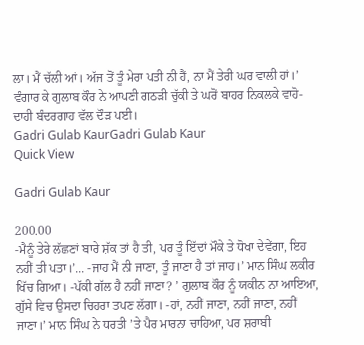ਲਾ। ਮੈਂ ਚੱਲੀ ਆਂ। ਅੱਜ ਤੋਂ ਤੂੰ ਮੇਰਾ ਪਤੀ ਨੀ ਹੈਂ, ਨਾ ਮੈਂ ਤੇਰੀ ਘਰ ਵਾਲੀ ਹਾਂ।’ ਵੰਗਾਰ ਕੇ ਗੁਲਾਬ ਕੌਰ ਨੇ ਆਪਣੀ ਗਠੜੀ ਚੁੱਕੀ ਤੇ ਘਰੋਂ ਬਾਹਰ ਨਿਕਲਕੇ ਵਾਹੋ-ਦਾਹੀ ਬੰਦਰਗਾਹ ਵੱਲ ਦੌੜ ਪਈ।
Gadri Gulab KaurGadri Gulab Kaur
Quick View

Gadri Gulab Kaur

200.00
-ਮੈਨੂੰ ਤੇਰੇ ਲੱਛਣਾਂ ਬਾਰੇ ਸ਼ੱਕ ਤਾਂ ਹੈ ਤੀ, ਪਰ ਤੂੰ ਇੱਦਾਂ ਮੌਕੇ ਤੇ ਧੋਖਾ ਦੇਵੇਂਗਾ, ਇਹ ਨਹੀਂ ਤੀ ਪਤਾ।’... -ਜਾਹ ਮੈਂ ਨੀ ਜਾਣਾ, ਤੂੰ ਜਾਣਾ ਹੈ ਤਾਂ ਜਾਹ।’ ਮਾਨ ਸਿੰਘ ਲਕੀਰ ਖਿੱਚ ਗਿਆ। -ਪੱਕੀ ਗੱਲ ਹੈ ਨਹੀਂ ਜਾਣਾ? ’ ਗੁਲਾਬ ਕੌਰ ਨੂੰ ਯਕੀਨ ਨਾ ਆਇਆ, ਗੁੱਸੇ ਵਿਚ ਉਸਦਾ ਚਿਹਰਾ ਤਪਣ ਲੱਗਾ। -ਹਾਂ, ਨਹੀਂ ਜਾਣਾ, ਨਹੀਂ ਜਾਣਾ, ਨਹੀਂ ਜਾਣਾ।’ ਮਾਨ ਸਿੰਘ ਨੇ ਧਰਤੀ ’ਤੇ ਪੈਰ ਮਾਰਨਾ ਚਾਹਿਆ, ਪਰ ਸ਼ਰਾਬੀ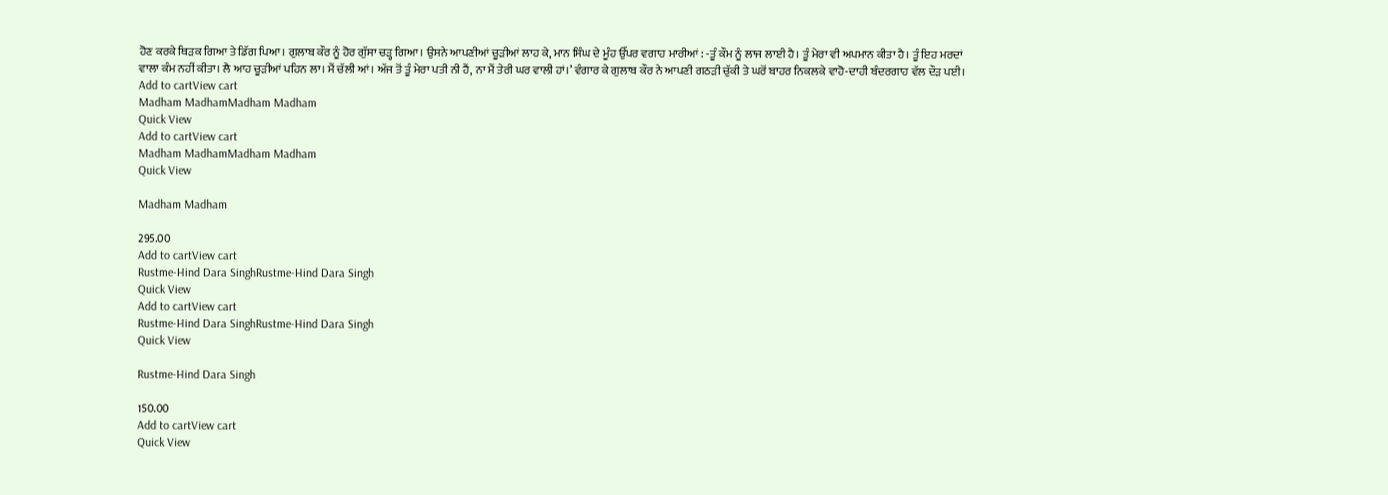ਹੋਣ ਕਰਕੇ ਥਿੜਕ ਗਿਆ ਤੇ ਡਿੱਗ ਪਿਆ। ਗੁਲਾਬ ਕੌਰ ਨੂੰ ਹੋਰ ਗੁੱਸਾ ਚੜ੍ਹ ਗਿਆ। ਉਸਨੇ ਆਪਣੀਆਂ ਚੂੜੀਆਂ ਲਾਹ ਕੇ, ਮਾਨ ਸਿੰਘ ਦੇ ਮੂੰਹ ਉੱਪਰ ਵਗਾਹ ਮਾਰੀਆਂ : -ਤੂੰ ਕੌਮ ਨੂੰ ਲਾਜ ਲਾਈ ਹੈ। ਤੂੰ ਮੇਰਾ ਵੀ ਅਪਮਾਨ ਕੀਤਾ ਹੈ। ਤੂੰ ਇਹ ਮਰਦਾਂ ਵਾਲਾ ਕੰਮ ਨਹੀਂ ਕੀਤਾ। ਲੈ ਆਹ ਚੂੜੀਆਂ ਪਹਿਨ ਲਾ। ਮੈਂ ਚੱਲੀ ਆਂ। ਅੱਜ ਤੋਂ ਤੂੰ ਮੇਰਾ ਪਤੀ ਨੀ ਹੈਂ, ਨਾ ਮੈਂ ਤੇਰੀ ਘਰ ਵਾਲੀ ਹਾਂ।’ ਵੰਗਾਰ ਕੇ ਗੁਲਾਬ ਕੌਰ ਨੇ ਆਪਣੀ ਗਠੜੀ ਚੁੱਕੀ ਤੇ ਘਰੋਂ ਬਾਹਰ ਨਿਕਲਕੇ ਵਾਹੋ-ਦਾਹੀ ਬੰਦਰਗਾਹ ਵੱਲ ਦੌੜ ਪਈ।
Add to cartView cart
Madham MadhamMadham Madham
Quick View
Add to cartView cart
Madham MadhamMadham Madham
Quick View

Madham Madham

295.00
Add to cartView cart
Rustme-Hind Dara SinghRustme-Hind Dara Singh
Quick View
Add to cartView cart
Rustme-Hind Dara SinghRustme-Hind Dara Singh
Quick View

Rustme-Hind Dara Singh

150.00
Add to cartView cart
Quick View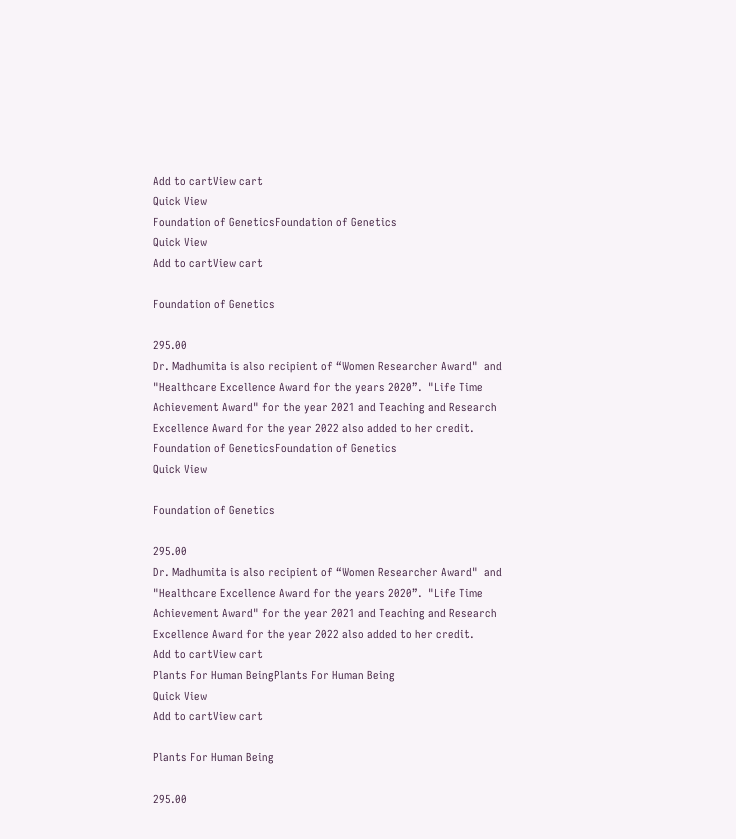Add to cartView cart
Quick View
Foundation of GeneticsFoundation of Genetics
Quick View
Add to cartView cart

Foundation of Genetics

295.00
Dr. Madhumita is also recipient of “Women Researcher Award"  and "Healthcare Excellence Award for the years 2020”.  "Life Time Achievement Award" for the year 2021 and Teaching and Research Excellence Award for the year 2022 also added to her credit.
Foundation of GeneticsFoundation of Genetics
Quick View

Foundation of Genetics

295.00
Dr. Madhumita is also recipient of “Women Researcher Award"  and "Healthcare Excellence Award for the years 2020”.  "Life Time Achievement Award" for the year 2021 and Teaching and Research Excellence Award for the year 2022 also added to her credit.
Add to cartView cart
Plants For Human BeingPlants For Human Being
Quick View
Add to cartView cart

Plants For Human Being

295.00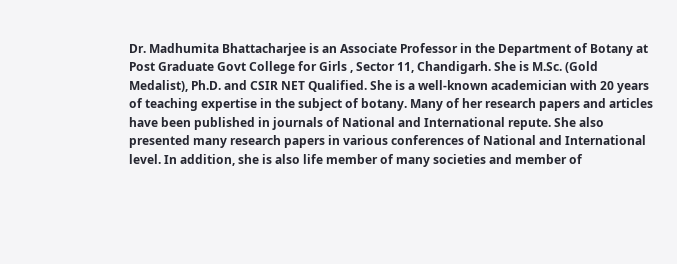Dr. Madhumita Bhattacharjee is an Associate Professor in the Department of Botany at Post Graduate Govt College for Girls , Sector 11, Chandigarh. She is M.Sc. (Gold Medalist), Ph.D. and CSIR NET Qualified. She is a well-known academician with 20 years of teaching expertise in the subject of botany. Many of her research papers and articles have been published in journals of National and International repute. She also presented many research papers in various conferences of National and International level. In addition, she is also life member of many societies and member of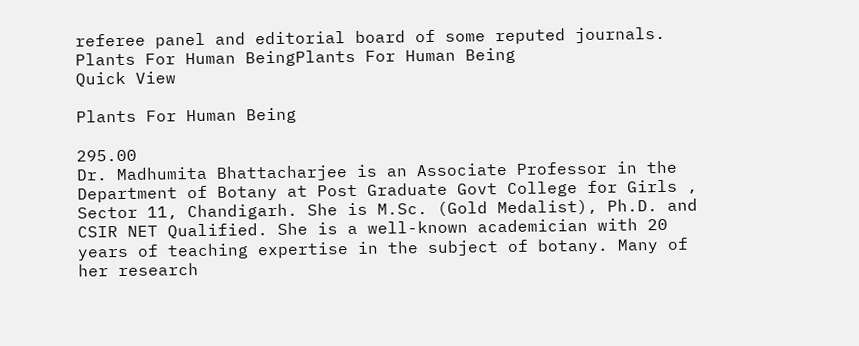referee panel and editorial board of some reputed journals.
Plants For Human BeingPlants For Human Being
Quick View

Plants For Human Being

295.00
Dr. Madhumita Bhattacharjee is an Associate Professor in the Department of Botany at Post Graduate Govt College for Girls , Sector 11, Chandigarh. She is M.Sc. (Gold Medalist), Ph.D. and CSIR NET Qualified. She is a well-known academician with 20 years of teaching expertise in the subject of botany. Many of her research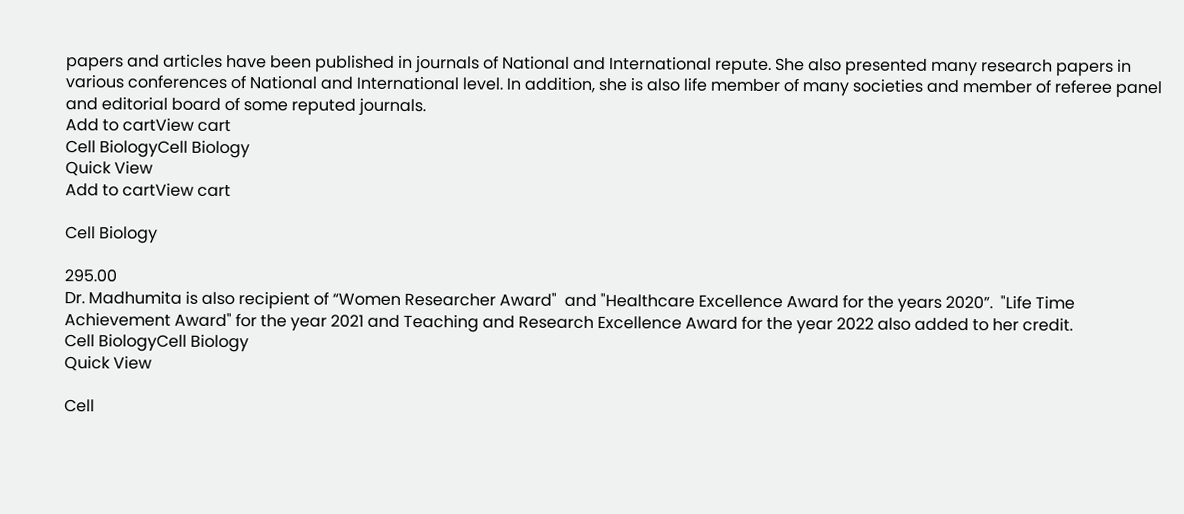papers and articles have been published in journals of National and International repute. She also presented many research papers in various conferences of National and International level. In addition, she is also life member of many societies and member of referee panel and editorial board of some reputed journals.
Add to cartView cart
Cell BiologyCell Biology
Quick View
Add to cartView cart

Cell Biology

295.00
Dr. Madhumita is also recipient of “Women Researcher Award"  and "Healthcare Excellence Award for the years 2020”.  "Life Time Achievement Award" for the year 2021 and Teaching and Research Excellence Award for the year 2022 also added to her credit.
Cell BiologyCell Biology
Quick View

Cell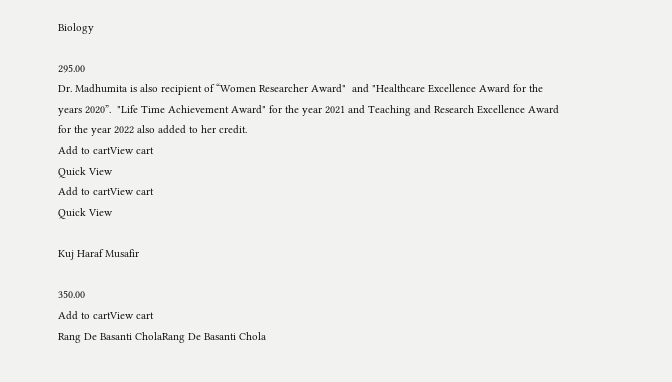Biology

295.00
Dr. Madhumita is also recipient of “Women Researcher Award"  and "Healthcare Excellence Award for the years 2020”.  "Life Time Achievement Award" for the year 2021 and Teaching and Research Excellence Award for the year 2022 also added to her credit.
Add to cartView cart
Quick View
Add to cartView cart
Quick View

Kuj Haraf Musafir

350.00
Add to cartView cart
Rang De Basanti CholaRang De Basanti Chola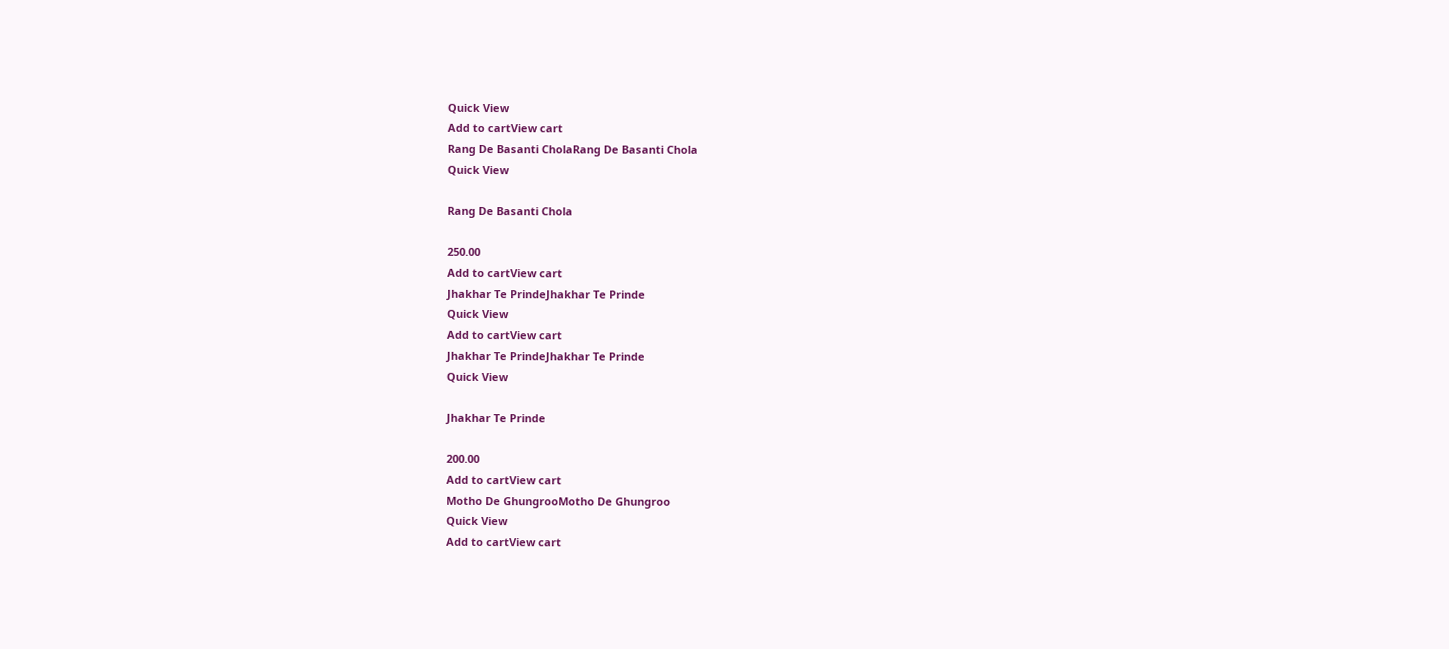Quick View
Add to cartView cart
Rang De Basanti CholaRang De Basanti Chola
Quick View

Rang De Basanti Chola

250.00
Add to cartView cart
Jhakhar Te PrindeJhakhar Te Prinde
Quick View
Add to cartView cart
Jhakhar Te PrindeJhakhar Te Prinde
Quick View

Jhakhar Te Prinde

200.00
Add to cartView cart
Motho De GhungrooMotho De Ghungroo
Quick View
Add to cartView cart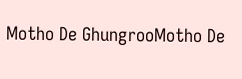Motho De GhungrooMotho De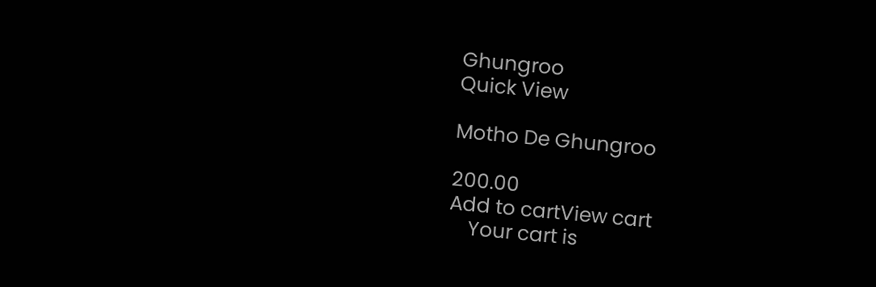Ghungroo
Quick View

Motho De Ghungroo

200.00
Add to cartView cart
    Your cart is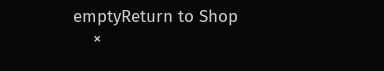emptyReturn to Shop
    ×